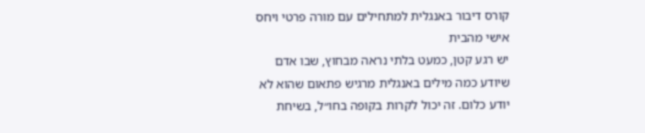קורס דיבור באנגלית למתחילים עם מורה פרטי ויחס אישי מהבית
יש רגע קטן, כמעט בלתי נראה מבחוץ, שבו אדם שיודע כמה מילים באנגלית מרגיש פתאום שהוא לא יודע כלום. זה יכול לקרות בקופה בחו״ל, בשיחת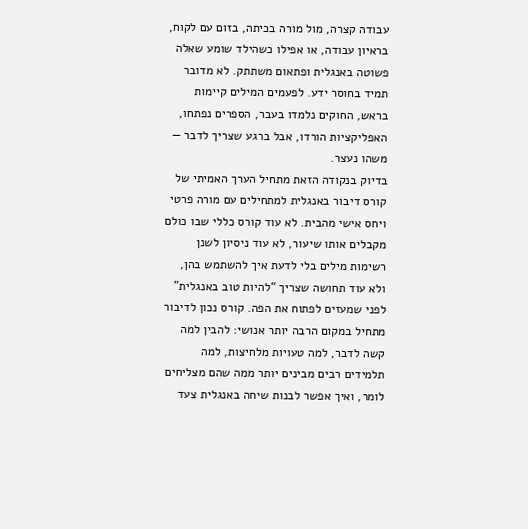עבודה קצרה, מול מורה בכיתה, בזום עם לקוח, בראיון עבודה, או אפילו כשהילד שומע שאלה פשוטה באנגלית ופתאום משתתק. לא מדובר תמיד בחוסר ידע. לפעמים המילים קיימות בראש, החוקים נלמדו בעבר, הספרים נפתחו, האפליקציות הורדו, אבל ברגע שצריך לדבר — משהו נעצר.
בדיוק בנקודה הזאת מתחיל הערך האמיתי של קורס דיבור באנגלית למתחילים עם מורה פרטי ויחס אישי מהבית. לא עוד קורס כללי שבו כולם מקבלים אותו שיעור, לא עוד ניסיון לשנן רשימות מילים בלי לדעת איך להשתמש בהן, ולא עוד תחושה שצריך “להיות טוב באנגלית” לפני שמעזים לפתוח את הפה. קורס נכון לדיבור מתחיל במקום הרבה יותר אנושי: להבין למה קשה לדבר, למה טעויות מלחיצות, למה תלמידים רבים מבינים יותר ממה שהם מצליחים לומר, ואיך אפשר לבנות שיחה באנגלית צעד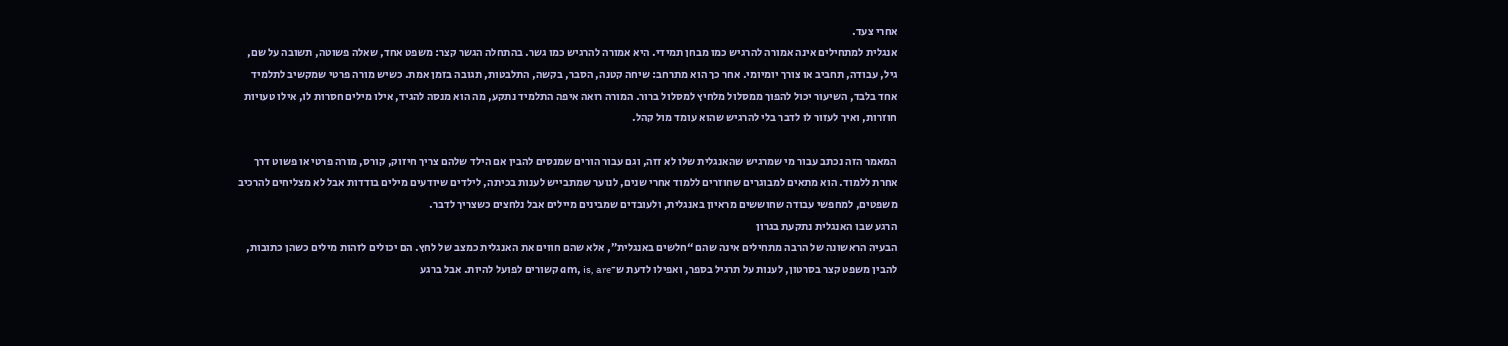אחרי צעד.
אנגלית למתחילים אינה אמורה להרגיש כמו מבחן תמידי. היא אמורה להרגיש כמו גשר. בהתחלה הגשר קצר: משפט אחד, שאלה פשוטה, תשובה על שם, גיל, עבודה, תחביב או צורך יומיומי. אחר כך הוא מתרחב: שיחה קטנה, הסבר, בקשה, התלבטות, תגובה בזמן אמת. כשיש מורה פרטי שמקשיב לתלמיד אחד בלבד, השיעור יכול להפוך ממסלול מלחיץ למסלול ברור. המורה רואה איפה התלמיד נתקע, מה הוא מנסה להגיד, אילו מילים חסרות לו, אילו טעויות חוזרות, ואיך לעזור לו לדבר בלי להרגיש שהוא עומד מול קהל.

המאמר הזה נכתב עבור מי שמרגיש שהאנגלית שלו לא זזה, וגם עבור הורים שמנסים להבין אם הילד שלהם צריך חיזוק, קורס, מורה פרטי או פשוט דרך אחרת ללמוד. הוא מתאים למבוגרים שחוזרים ללמוד אחרי שנים, לנוער שמתבייש לענות בכיתה, לילדים שיודעים מילים בודדות אבל לא מצליחים להרכיב משפטים, למחפשי עבודה שחוששים מראיון באנגלית, ולעובדים שמבינים מיילים אבל נלחצים כשצריך לדבר.
הרגע שבו האנגלית נתקעת בגרון
הבעיה הראשונה של הרבה מתחילים אינה שהם “חלשים באנגלית”, אלא שהם חווים את האנגלית כמצב של לחץ. הם יכולים לזהות מילים כשהן כתובות, להבין משפט קצר בסרטון, לענות על תרגיל בספר, ואפילו לדעת ש־am, is, are קשורים לפועל להיות. אבל ברגע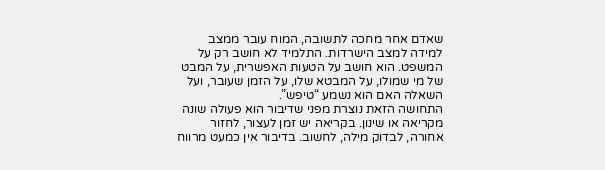שאדם אחר מחכה לתשובה, המוח עובר ממצב למידה למצב הישרדות. התלמיד לא חושב רק על המשפט. הוא חושב על הטעות האפשרית, על המבט של מי שמולו, על המבטא שלו, על הזמן שעובר, ועל השאלה האם הוא נשמע “טיפש”.
התחושה הזאת נוצרת מפני שדיבור הוא פעולה שונה מקריאה או שינון. בקריאה יש זמן לעצור, לחזור אחורה, לבדוק מילה, לחשוב. בדיבור אין כמעט מרווח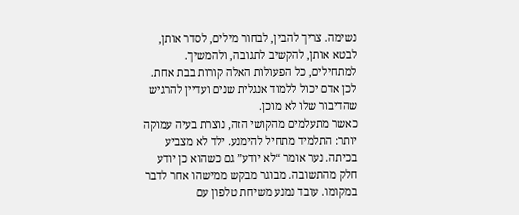נשימה. צריך להבין, לבחור מילים, לסדר אותן, לבטא אותן, להקשיב לתגובה, ולהמשיך. למתחילים, כל הפעולות האלה קורות בבת אחת. לכן אדם יכול ללמוד אנגלית שנים ועדיין להרגיש שהדיבור שלו לא מוכן.
כאשר מתעלמים מהקושי הזה, נוצרת בעיה עמוקה יותר: התלמיד מתחיל להימנע. ילד לא מצביע בכיתה. נער אומר “לא יודע” גם כשהוא כן יודע חלק מהתשובה. מבוגר מבקש ממישהו אחר לדבר במקומו. עובד נמנע משיחת טלפון עם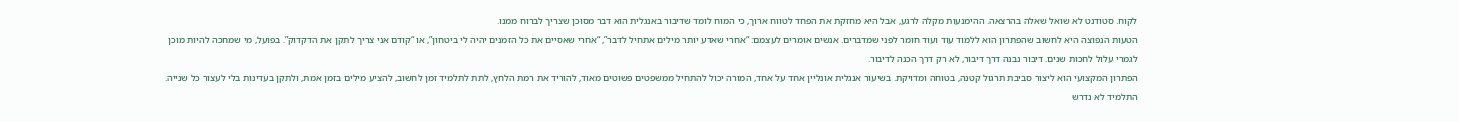לקוח. סטודנט לא שואל שאלה בהרצאה. ההימנעות מקלה לרגע, אבל היא מחזקת את הפחד לטווח ארוך, כי המוח לומד שדיבור באנגלית הוא דבר מסוכן שצריך לברוח ממנו.
הטעות הנפוצה היא לחשוב שהפתרון הוא ללמוד עוד ועוד חומר לפני שמדברים. אנשים אומרים לעצמם: “אחרי שאדע יותר מילים אתחיל לדבר”, “אחרי שאסיים את כל הזמנים יהיה לי ביטחון”, או “קודם אני צריך לתקן את הדקדוק”. בפועל, מי שמחכה להיות מוכן לגמרי עלול לחכות שנים. דיבור נבנה דרך דיבור, לא רק דרך הכנה לדיבור.
הפתרון המקצועי הוא ליצור סביבת תרגול קטנה, בטוחה ומדויקת. בשיעור אנגלית אונליין אחד על אחד, המורה יכול להתחיל ממשפטים פשוטים מאוד, להוריד את רמת הלחץ, לתת לתלמיד זמן לחשוב, להציע מילים בזמן אמת, ולתקן בעדינות בלי לעצור כל שנייה. התלמיד לא נדרש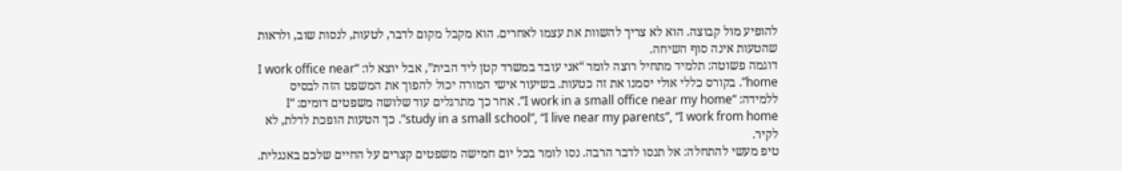להופיע מול קבוצה. הוא לא צריך להשוות את עצמו לאחרים. הוא מקבל מקום לדבר, לטעות, לנסות שוב, ולראות שהטעות אינה סוף השיחה.
דוגמה פשוטה: תלמיד מתחיל רוצה לומר “אני עובד במשרד קטן ליד הבית”, אבל יוצא לו: “I work office near home”. בקורס כללי אולי יסמנו את זה כטעות. בשיעור אישי המורה יכול להפוך את המשפט הזה לבסיס ללמידה: “I work in a small office near my home”. אחר כך מתרגלים עוד שלושה משפטים דומים: “I study in a small school”, “I live near my parents”, “I work from home”. כך הטעות הופכת לדלת, לא לקיר.
טיפ מעשי להתחלה: אל תנסו לדבר הרבה. נסו לומר בכל יום חמישה משפטים קצרים על החיים שלכם באנגלית.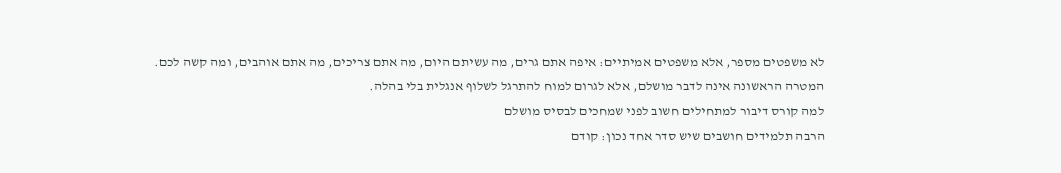לא משפטים מספר, אלא משפטים אמיתיים: איפה אתם גרים, מה עשיתם היום, מה אתם צריכים, מה אתם אוהבים, ומה קשה לכם. המטרה הראשונה אינה לדבר מושלם, אלא לגרום למוח להתרגל לשלוף אנגלית בלי בהלה.
למה קורס דיבור למתחילים חשוב לפני שמחכים לבסיס מושלם
הרבה תלמידים חושבים שיש סדר אחד נכון: קודם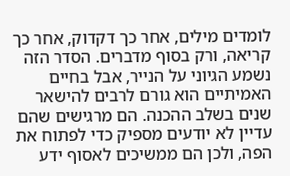לומדים מילים, אחר כך דקדוק, אחר כך קריאה, ורק בסוף מדברים. הסדר הזה נשמע הגיוני על הנייר, אבל בחיים האמיתיים הוא גורם לרבים להישאר שנים בשלב ההכנה. הם מרגישים שהם עדיין לא יודעים מספיק כדי לפתוח את הפה, ולכן הם ממשיכים לאסוף ידע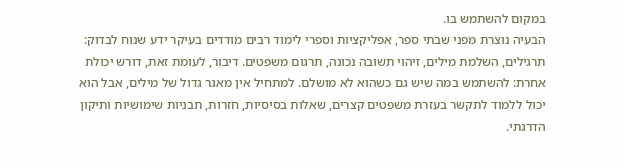במקום להשתמש בו.
הבעיה נוצרת מפני שבתי ספר, אפליקציות וספרי לימוד רבים מודדים בעיקר ידע שנוח לבדוק: תרגילים, השלמת מילים, זיהוי תשובה נכונה, תרגום משפטים. דיבור, לעומת זאת, דורש יכולת אחרת: להשתמש במה שיש גם כשהוא לא מושלם. למתחיל אין מאגר גדול של מילים, אבל הוא יכול ללמוד לתקשר בעזרת משפטים קצרים, שאלות בסיסיות, חזרות, תבניות שימושיות ותיקון הדרגתי.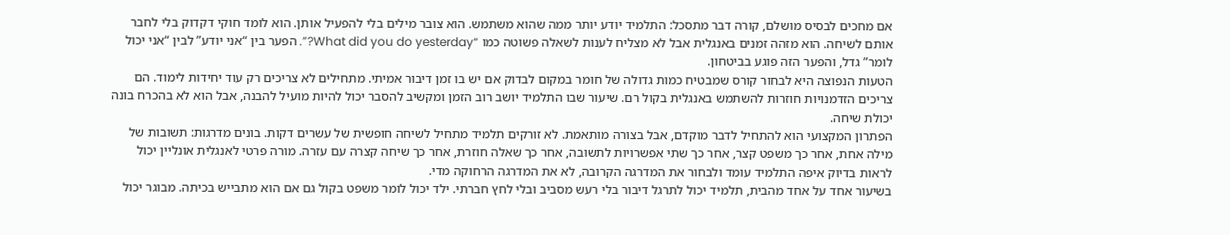אם מחכים לבסיס מושלם, קורה דבר מתסכל: התלמיד יודע יותר ממה שהוא משתמש. הוא צובר מילים בלי להפעיל אותן. הוא לומד חוקי דקדוק בלי לחבר אותם לשיחה. הוא מזהה זמנים באנגלית אבל לא מצליח לענות לשאלה פשוטה כמו “What did you do yesterday?”. הפער בין “אני יודע” לבין “אני יכול לומר” גדל, והפער הזה פוגע בביטחון.
הטעות הנפוצה היא לבחור קורס שמבטיח כמות גדולה של חומר במקום לבדוק אם יש בו זמן דיבור אמיתי. מתחילים לא צריכים רק עוד יחידות לימוד. הם צריכים הזדמנויות חוזרות להשתמש באנגלית בקול רם. שיעור שבו התלמיד יושב רוב הזמן ומקשיב להסבר יכול להיות מועיל להבנה, אבל הוא לא בהכרח בונה יכולת שיחה.
הפתרון המקצועי הוא להתחיל לדבר מוקדם, אבל בצורה מותאמת. לא זורקים תלמיד מתחיל לשיחה חופשית של עשרים דקות. בונים מדרגות: תשובות של מילה אחת, אחר כך משפט קצר, אחר כך שתי אפשרויות לתשובה, אחר כך שאלה חוזרת, אחר כך שיחה קצרה עם עזרה. מורה פרטי לאנגלית אונליין יכול לראות בדיוק איפה התלמיד עומד ולבחור את המדרגה הקרובה, לא את המדרגה הרחוקה מדי.
בשיעור אחד על אחד מהבית, תלמיד יכול לתרגל דיבור בלי רעש מסביב ובלי לחץ חברתי. ילד יכול לומר משפט בקול גם אם הוא מתבייש בכיתה. מבוגר יכול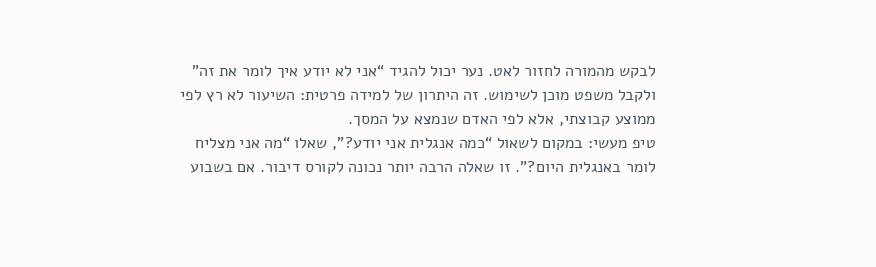לבקש מהמורה לחזור לאט. נער יכול להגיד “אני לא יודע איך לומר את זה” ולקבל משפט מוכן לשימוש. זה היתרון של למידה פרטית: השיעור לא רץ לפי ממוצע קבוצתי, אלא לפי האדם שנמצא על המסך.
טיפ מעשי: במקום לשאול “כמה אנגלית אני יודע?”, שאלו “מה אני מצליח לומר באנגלית היום?”. זו שאלה הרבה יותר נכונה לקורס דיבור. אם בשבוע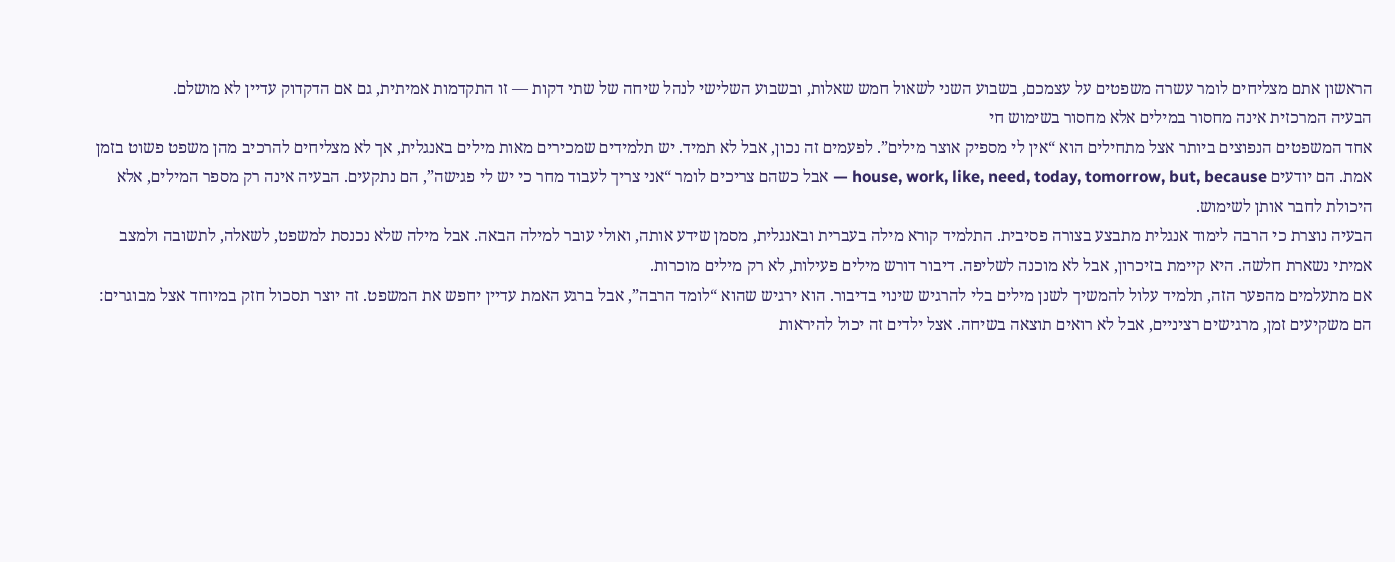הראשון אתם מצליחים לומר עשרה משפטים על עצמכם, בשבוע השני לשאול חמש שאלות, ובשבוע השלישי לנהל שיחה של שתי דקות — זו התקדמות אמיתית, גם אם הדקדוק עדיין לא מושלם.
הבעיה המרכזית אינה מחסור במילים אלא מחסור בשימוש חי
אחד המשפטים הנפוצים ביותר אצל מתחילים הוא “אין לי מספיק אוצר מילים”. לפעמים זה נכון, אבל לא תמיד. יש תלמידים שמכירים מאות מילים באנגלית, אך לא מצליחים להרכיב מהן משפט פשוט בזמן אמת. הם יודעים house, work, like, need, today, tomorrow, but, because — אבל כשהם צריכים לומר “אני צריך לעבוד מחר כי יש לי פגישה”, הם נתקעים. הבעיה אינה רק מספר המילים, אלא היכולת לחבר אותן לשימוש.
הבעיה נוצרת כי הרבה לימוד אנגלית מתבצע בצורה פסיבית. התלמיד קורא מילה בעברית ובאנגלית, מסמן שידע אותה, ואולי עובר למילה הבאה. אבל מילה שלא נכנסת למשפט, לשאלה, לתשובה ולמצב אמיתי נשארת חלשה. היא קיימת בזיכרון, אבל לא מוכנה לשליפה. דיבור דורש מילים פעילות, לא רק מילים מוכרות.
אם מתעלמים מהפער הזה, תלמיד עלול להמשיך לשנן מילים בלי להרגיש שינוי בדיבור. הוא ירגיש שהוא “לומד הרבה”, אבל ברגע האמת עדיין יחפש את המשפט. זה יוצר תסכול חזק במיוחד אצל מבוגרים: הם משקיעים זמן, מרגישים רציניים, אבל לא רואים תוצאה בשיחה. אצל ילדים זה יכול להיראות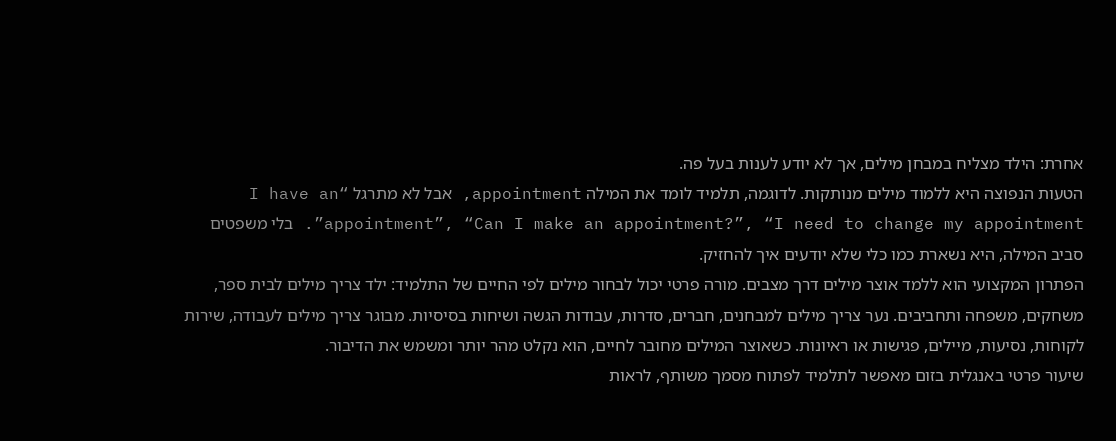אחרת: הילד מצליח במבחן מילים, אך לא יודע לענות בעל פה.
הטעות הנפוצה היא ללמוד מילים מנותקות. לדוגמה, תלמיד לומד את המילה appointment, אבל לא מתרגל “I have an appointment”, “Can I make an appointment?”, “I need to change my appointment”. בלי משפטים סביב המילה, היא נשארת כמו כלי שלא יודעים איך להחזיק.
הפתרון המקצועי הוא ללמד אוצר מילים דרך מצבים. מורה פרטי יכול לבחור מילים לפי החיים של התלמיד: ילד צריך מילים לבית ספר, משחקים, משפחה ותחביבים. נער צריך מילים למבחנים, חברים, סדרות, עבודות הגשה ושיחות בסיסיות. מבוגר צריך מילים לעבודה, שירות לקוחות, נסיעות, מיילים, פגישות או ראיונות. כשאוצר המילים מחובר לחיים, הוא נקלט מהר יותר ומשמש את הדיבור.
שיעור פרטי באנגלית בזום מאפשר לתלמיד לפתוח מסמך משותף, לראות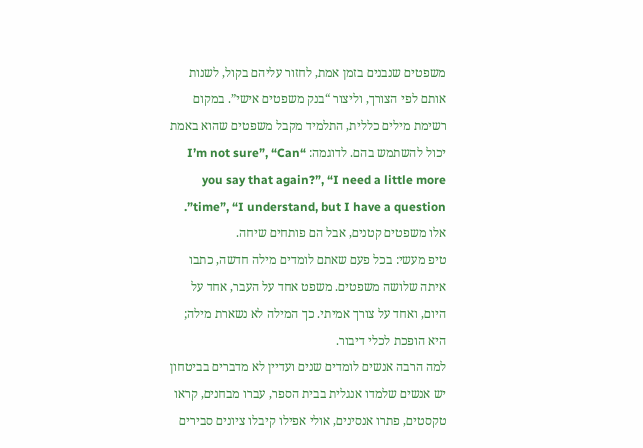משפטים שנבנים בזמן אמת, לחזור עליהם בקול, לשנות אותם לפי הצורך, וליצור “בנק משפטים אישי”. במקום רשימת מילים כללית, התלמיד מקבל משפטים שהוא באמת יכול להשתמש בהם. לדוגמה: “I’m not sure”, “Can you say that again?”, “I need a little more time”, “I understand, but I have a question”. אלו משפטים קטנים, אבל הם פותחים שיחה.
טיפ מעשי: בכל פעם שאתם לומדים מילה חדשה, כתבו איתה שלושה משפטים. משפט אחד על העבר, אחד על היום, ואחד על צורך אמיתי. כך המילה לא נשארת מילה; היא הופכת לכלי דיבור.
למה הרבה אנשים לומדים שנים ועדיין לא מדברים בביטחון
יש אנשים שלמדו אנגלית בבית הספר, עברו מבחנים, קראו טקסטים, פתרו אנסינים, אולי אפילו קיבלו ציונים סבירים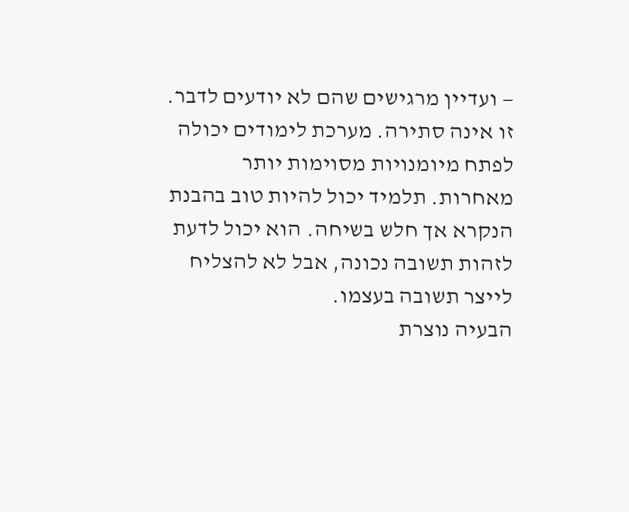— ועדיין מרגישים שהם לא יודעים לדבר. זו אינה סתירה. מערכת לימודים יכולה לפתח מיומנויות מסוימות יותר מאחרות. תלמיד יכול להיות טוב בהבנת הנקרא אך חלש בשיחה. הוא יכול לדעת לזהות תשובה נכונה, אבל לא להצליח לייצר תשובה בעצמו.
הבעיה נוצרת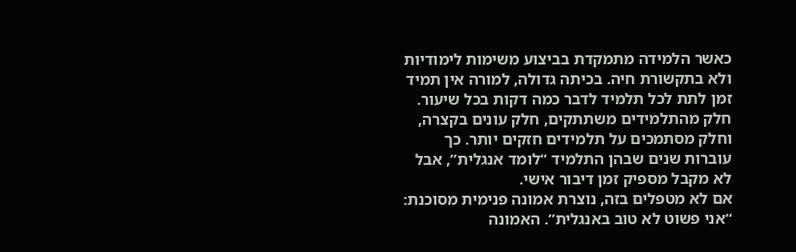כאשר הלמידה מתמקדת בביצוע משימות לימודיות ולא בתקשורת חיה. בכיתה גדולה, למורה אין תמיד זמן לתת לכל תלמיד לדבר כמה דקות בכל שיעור. חלק מהתלמידים משתתקים, חלק עונים בקצרה, וחלק מסתמכים על תלמידים חזקים יותר. כך עוברות שנים שבהן התלמיד “לומד אנגלית”, אבל לא מקבל מספיק זמן דיבור אישי.
אם לא מטפלים בזה, נוצרת אמונה פנימית מסוכנת: “אני פשוט לא טוב באנגלית”. האמונה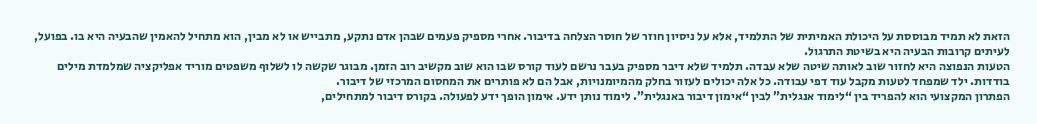הזאת לא תמיד מבוססת על היכולת האמיתית של התלמיד, אלא על ניסיון חוזר של חוסר הצלחה בדיבור. אחרי מספיק פעמים שבהן אדם נתקע, מתבייש או לא מבין, הוא מתחיל להאמין שהבעיה היא בו. בפועל, לעיתים קרובות הבעיה היא בשיטת התרגול.
הטעות הנפוצה היא לחזור שוב לאותה שיטה שלא עבדה. תלמיד שלא דיבר מספיק בעבר נרשם לעוד קורס שבו הוא שוב מקשיב רוב הזמן. מבוגר שקשה לו לשלוף משפטים מוריד אפליקציה שמלמדת מילים בודדות. ילד שמפחד לטעות מקבל עוד דפי עבודה. כל אלה יכולים לעזור בחלק מהמיומנויות, אבל הם לא פותרים את המחסום המרכזי של דיבור.
הפתרון המקצועי הוא להפריד בין “לימוד אנגלית” לבין “אימון דיבור באנגלית”. לימוד נותן ידע. אימון הופך ידע לפעולה. בקורס דיבור למתחילים,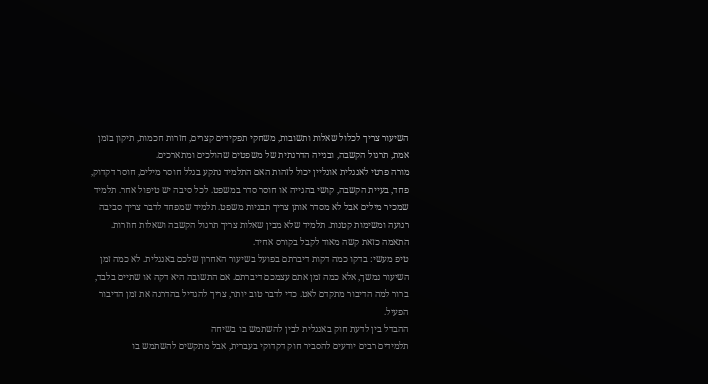השיעור צריך לכלול שאלות ותשובות, משחקי תפקידים קצרים, חזרות חכמות, תיקון בזמן אמת, תרגול הקשבה, ובנייה הדרגתית של משפטים שהולכים ומתארכים.
מורה פרטי לאנגלית אונליין יכול לזהות האם התלמיד נתקע בגלל חוסר מילים, חוסר דקדוק, פחד, בעיית הקשבה, קושי בהגייה או חוסר סדר במשפט. לכל סיבה יש טיפול אחר. תלמיד שמכיר מילים אבל לא מסדר אותן צריך תבניות משפט. תלמיד שמפחד לדבר צריך סביבה רגועה ומשימות קטנות. תלמיד שלא מבין שאלות צריך תרגול הקשבה ושאלות חוזרות. התאמה כזאת קשה מאוד לקבל בקורס אחיד.
טיפ מעשי: בדקו כמה דקות דיברתם בפועל בשיעור האחרון שלכם באנגלית. לא כמה זמן השיעור נמשך, אלא כמה זמן אתם עצמכם דיברתם. אם התשובה היא דקה או שתיים בלבד, ברור למה הדיבור מתקדם לאט. כדי לדבר טוב יותר, צריך להגדיל בהדרגה את זמן הדיבור הפעיל.
ההבדל בין לדעת חוק באנגלית לבין להשתמש בו בשיחה
תלמידים רבים יודעים להסביר חוק דקדוקי בעברית, אבל מתקשים להשתמש בו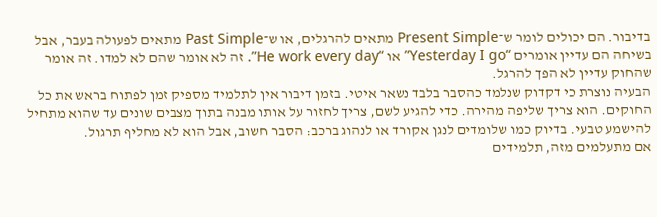בדיבור. הם יכולים לומר ש־Present Simple מתאים להרגלים, או ש־Past Simple מתאים לפעולה בעבר, אבל בשיחה הם עדיין אומרים “Yesterday I go” או “He work every day”. זה לא אומר שהם לא למדו. זה אומר שהחוק עדיין לא הפך להרגל.
הבעיה נוצרת כי דקדוק שנלמד כהסבר בלבד נשאר איטי. בזמן דיבור אין לתלמיד מספיק זמן לפתוח בראש את כל החוקים. הוא צריך שליפה מהירה. כדי להגיע לשם, צריך לחזור על אותו מבנה בתוך מצבים שונים עד שהוא מתחיל להישמע טבעי. בדיוק כמו שלומדים לנגן אקורד או לנהוג ברכב: הסבר חשוב, אבל הוא לא מחליף תרגול.
אם מתעלמים מזה, תלמידים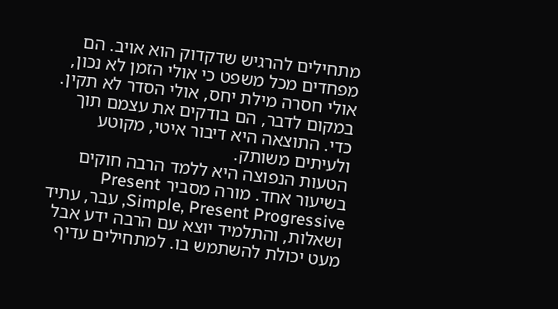מתחילים להרגיש שדקדוק הוא אויב. הם מפחדים מכל משפט כי אולי הזמן לא נכון, אולי חסרה מילת יחס, אולי הסדר לא תקין. במקום לדבר, הם בודקים את עצמם תוך כדי. התוצאה היא דיבור איטי, מקוטע ולעיתים משותק.
הטעות הנפוצה היא ללמד הרבה חוקים בשיעור אחד. מורה מסביר Present Simple, Present Progressive, עבר, עתיד ושאלות, והתלמיד יוצא עם הרבה ידע אבל מעט יכולת להשתמש בו. למתחילים עדיף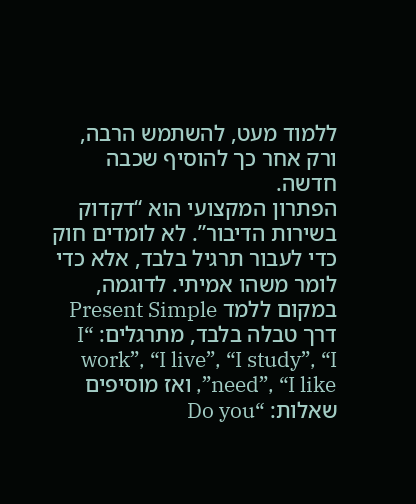ללמוד מעט, להשתמש הרבה, ורק אחר כך להוסיף שכבה חדשה.
הפתרון המקצועי הוא “דקדוק בשירות הדיבור”. לא לומדים חוק כדי לעבור תרגיל בלבד, אלא כדי לומר משהו אמיתי. לדוגמה, במקום ללמד Present Simple דרך טבלה בלבד, מתרגלים: “I work”, “I live”, “I study”, “I need”, “I like”, ואז מוסיפים שאלות: “Do you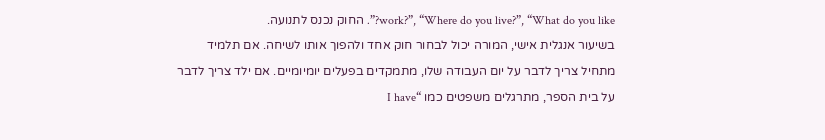work?”, “Where do you live?”, “What do you like?”. החוק נכנס לתנועה.
בשיעור אנגלית אישי, המורה יכול לבחור חוק אחד ולהפוך אותו לשיחה. אם תלמיד מתחיל צריך לדבר על יום העבודה שלו, מתמקדים בפעלים יומיומיים. אם ילד צריך לדבר על בית הספר, מתרגלים משפטים כמו “I have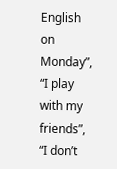English on Monday”, “I play with my friends”, “I don’t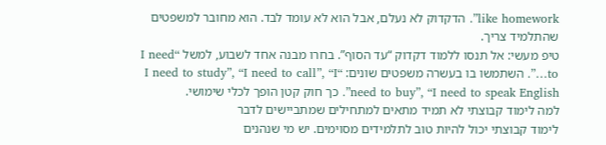like homework”. הדקדוק לא נעלם, אבל הוא לא עומד לבד. הוא מחובר למשפטים שהתלמיד צריך.
טיפ מעשי: אל תנסו ללמוד דקדוק “עד הסוף”. בחרו מבנה אחד לשבוע, למשל “I need to…”. השתמשו בו בעשרה משפטים שונים: “I need to study”, “I need to call”, “I need to buy”, “I need to speak English”. כך חוק קטן הופך לכלי שימושי.
למה לימוד קבוצתי לא תמיד מתאים למתחילים שמתביישים לדבר
לימוד קבוצתי יכול להיות טוב לתלמידים מסוימים. יש מי שנהנים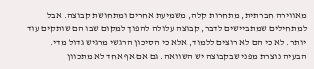מאווירה חברתית, מתחרות קלה, משמיעת אחרים ומתחושת קבוצה. אבל למתחילים שמתביישים לדבר, קבוצה עלולה להפוך למקום שבו הם שותקים עוד יותר. לא כי הם לא רוצים ללמוד, אלא כי הסיכון הרגשי מרגיש גדול מדי.
הבעיה נוצרת מפני שבקבוצה יש השוואה. גם אם אף אחד לא מתכוון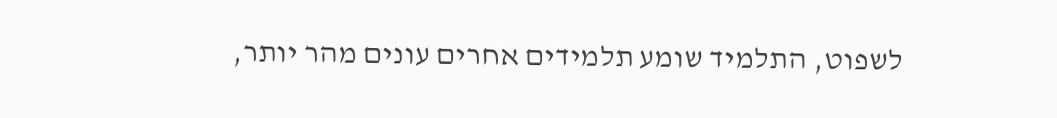לשפוט, התלמיד שומע תלמידים אחרים עונים מהר יותר,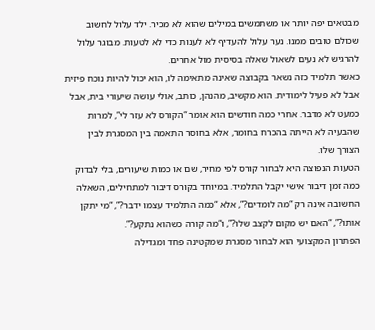מבטאים יפה יותר או משתמשים במילים שהוא לא מכיר. ילד עלול לחשוב שכולם טובים ממנו. נער עלול להעדיף לא לענות כדי לא לטעות. מבוגר עלול להרגיש לא נעים לשאול שאלה בסיסית מול אחרים.
כאשר תלמיד כזה נשאר בקבוצה שאינה מתאימה לו, הוא יכול להיות נוכח פיזית אבל לא פעיל לימודית. הוא מקשיב, מהנהן, כותב, אולי עושה שיעורי בית, אבל כמעט לא מדבר. אחרי כמה חודשים הוא אומר “הקורס לא עזר לי”, למרות שהבעיה לא הייתה בהכרח בחומר, אלא בחוסר התאמה בין המסגרת לבין הצורך שלו.
הטעות הנפוצה היא לבחור קורס לפי מחיר, שם או כמות שיעורים, בלי לבדוק כמה זמן דיבור אישי יקבל התלמיד. במיוחד בקורס דיבור למתחילים, השאלה החשובה אינה רק “מה לומדים?”, אלא “כמה התלמיד עצמו ידבר?”, “מי יתקן אותו?”, “האם יש מקום לקצב שלו?”, ו“מה קורה כשהוא נתקע?”.
הפתרון המקצועי הוא לבחור מסגרת שמקטינה פחד ומגדילה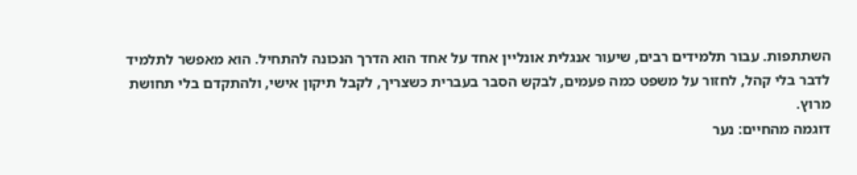השתתפות. עבור תלמידים רבים, שיעור אנגלית אונליין אחד על אחד הוא הדרך הנכונה להתחיל. הוא מאפשר לתלמיד לדבר בלי קהל, לחזור על משפט כמה פעמים, לבקש הסבר בעברית כשצריך, לקבל תיקון אישי, ולהתקדם בלי תחושת מרוץ.
דוגמה מהחיים: נער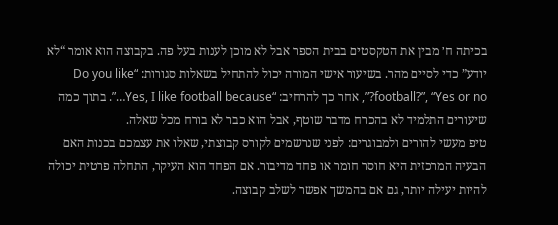בכיתה ח׳ מבין את הטקסטים בבית הספר אבל לא מוכן לענות בעל פה. בקבוצה הוא אומר “לא יודע” כדי לסיים מהר. בשיעור אישי המורה יכול להתחיל בשאלות סגורות: “Do you like football?”, “Yes or no?”, אחר כך להרחיב: “Yes, I like football because…”. בתוך כמה שיעורים התלמיד לא בהכרח מדבר שוטף, אבל הוא כבר לא בורח מכל שאלה.
טיפ מעשי להורים ולמבוגרים: לפני שנרשמים לקורס קבוצתי, שאלו את עצמכם בכנות האם הבעיה המרכזית היא חוסר חומר או פחד מדיבור. אם הפחד הוא העיקר, התחלה פרטית יכולה להיות יעילה יותר, גם אם בהמשך אפשר לשלב קבוצה.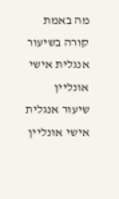מה באמת קורה בשיעור אנגלית אישי אונליין
שיעור אנגלית אישי אונליין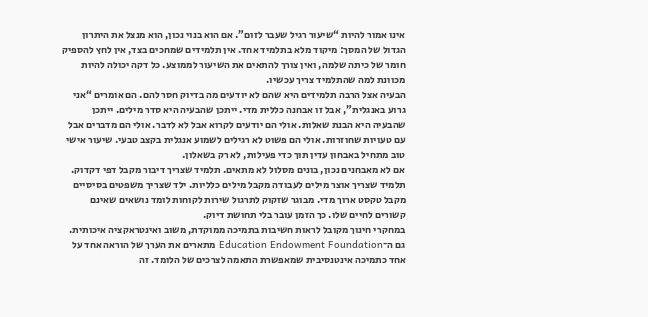אינו אמור להיות “שיעור רגיל שעבר לזום”. אם הוא בנוי נכון, הוא מנצל את היתרון הגדול של המסך: מיקוד מלא בתלמיד אחד. אין תלמידים שמחכים בצד, אין לחץ להספיק חומר של כיתה שלמה, ואין צורך להתאים את השיעור לממוצע. כל דקה יכולה להיות מכוונת למה שהתלמיד צריך עכשיו.
הבעיה אצל הרבה תלמידים היא שהם לא יודעים מה בדיוק חסר להם. הם אומרים “אני גרוע באנגלית”, אבל זו אבחנה כללית מדי. ייתכן שהבעיה היא סדר מילים. ייתכן שהבעיה היא הבנת שאלות. אולי הם יודעים לקרוא אבל לא לדבר. אולי הם מדברים אבל עם טעויות שחוזרות. אולי הם פשוט לא רגילים לשמוע אנגלית בקצב טבעי. שיעור אישי טוב מתחיל באבחון עדין תוך כדי פעילות, לא רק בשאלון.
אם לא מאבחנים נכון, בונים מסלול לא מתאים. תלמיד שצריך דיבור מקבל דפי דקדוק. תלמיד שצריך אוצר מילים לעבודה מקבל מילים כלליות. ילד שצריך משפטים בסיסיים מקבל טקסט ארוך מדי. מבוגר שזקוק לתרגול שירות לקוחות לומד נושאים שאינם קשורים לחיים שלו. כך הזמן עובר בלי תחושת דיוק.
במחקרי חינוך מקובל לראות חשיבות בתמיכה ממוקדת, משוב ואינטראקציה איכותית. גם ה־Education Endowment Foundation מתארים את הערך של הוראה אחד על אחד כתמיכה אינטנסיבית שמאפשרת התאמה לצרכים של הלומד. זה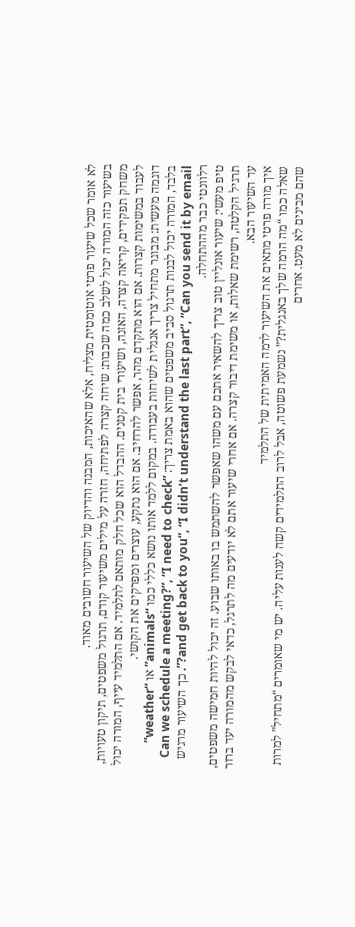לא אומר שכל שיעור פרטי אוטומטית מצליח, אלא שהאיכות, המבנה והדיוק של השיעור חשובים מאוד.
בשיעור כזה המורה יכול לשלב כמה שכבות: שיחה קצרה לפתיחה, חזרה על מילים משיעור קודם, תרגול משפטים, תיקון טעויות, משחק תפקידים, קריאה קצרה, האזנה, ושיעורי בית קטנים. ההבדל הוא שכל חלק מותאם לתלמיד. אם התלמיד עייף, המורה יכול לעבוד במשימות קצרות. אם הוא מתקדם מהר, אפשר להרחיב. אם הוא נתקע, עוצרים ומפרקים את הקושי.
דוגמה מעשית: מבוגר מתחיל צריך אנגלית לשיחות בעבודה. במקום ללמד אותו נושא כללי כמו “animals” או “weather” בלבד, המורה יכול לבנות תרגול סביב משפטים שהוא באמת צריך: “Can we schedule a meeting?”, “I need to check and get back to you”, “I didn’t understand the last part”, “Can you send it by email?”. כך השיעור מרגיש רלוונטי כבר מההתחלה.
טיפ מעשי: שיעור אונליין טוב צריך להשאיר אתכם עם משהו שאפשר להשתמש בו באותו שבוע. זה יכול להיות חמישה משפטים, תרגיל הקלטה, רשימת שאלות, או משימת דיבור קצרה. אם אחרי שיעור אתם לא יודעים מה לתרגל, כדאי לבקש מהמורה יעד ברור עד השיעור הבא.
איך מורה פרטי מתאים את השיעור לרמה האמיתית של התלמיד
שאלה כמו “מה הרמה שלך באנגלית?” נשמעת פשוטה, אבל לרוב התלמידים קשה לענות עליה. יש מי שאומרים “מתחיל” למרות שהם מבינים לא מעט. אחרים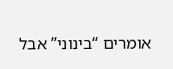אומרים “בינוני” אבל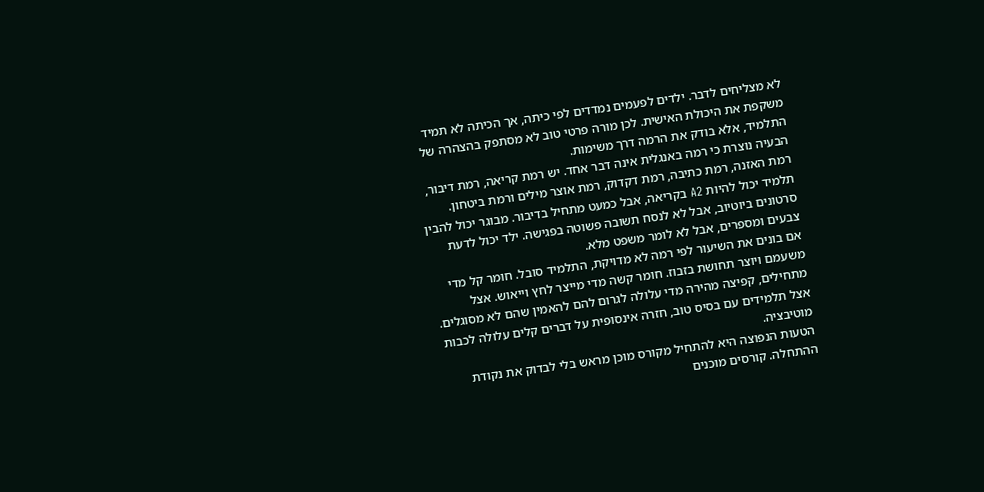לא מצליחים לדבר. ילדים לפעמים נמדדים לפי כיתה, אך הכיתה לא תמיד משקפת את היכולת האישית. לכן מורה פרטי טוב לא מסתפק בהצהרה של התלמיד, אלא בודק את הרמה דרך משימות.
הבעיה נוצרת כי רמה באנגלית אינה דבר אחד. יש רמת קריאה, רמת דיבור, רמת האזנה, רמת כתיבה, רמת דקדוק, רמת אוצר מילים ורמת ביטחון. תלמיד יכול להיות A2 בקריאה, אבל כמעט מתחיל בדיבור. מבוגר יכול להבין סרטונים ביוטיוב, אבל לא לנסח תשובה פשוטה בפגישה. ילד יכול לדעת צבעים ומספרים, אבל לא לומר משפט מלא.
אם בונים את השיעור לפי רמה לא מדויקת, התלמיד סובל. חומר קל מדי משעמם ויוצר תחושת בזבוז. חומר קשה מדי מייצר לחץ וייאוש. אצל מתחילים, קפיצה מהירה מדי עלולה לגרום להם להאמין שהם לא מסוגלים. אצל תלמידים עם בסיס טוב, חזרה אינסופית על דברים קלים עלולה לכבות מוטיבציה.
הטעות הנפוצה היא להתחיל מקורס מוכן מראש בלי לבדוק את נקודת ההתחלה. קורסים מוכנים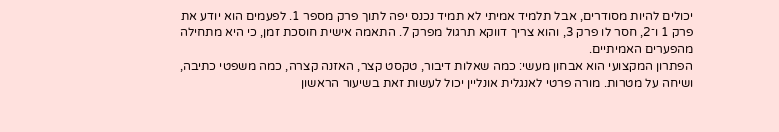יכולים להיות מסודרים, אבל תלמיד אמיתי לא תמיד נכנס יפה לתוך פרק מספר 1. לפעמים הוא יודע את פרק 1 ו־2, חסר לו פרק 3, והוא צריך דווקא תרגול מפרק 7. התאמה אישית חוסכת זמן, כי היא מתחילה מהפערים האמיתיים.
הפתרון המקצועי הוא אבחון מעשי: כמה שאלות דיבור, טקסט קצר, האזנה קצרה, כמה משפטי כתיבה, ושיחה על מטרות. מורה פרטי לאנגלית אונליין יכול לעשות זאת בשיעור הראשון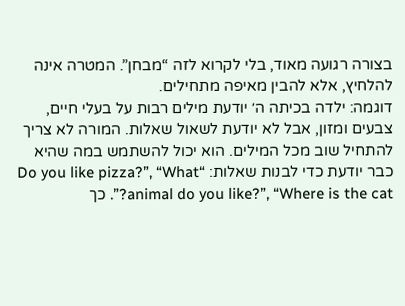בצורה רגועה מאוד, בלי לקרוא לזה “מבחן”. המטרה אינה להלחיץ, אלא להבין מאיפה מתחילים.
דוגמה: ילדה בכיתה ה׳ יודעת מילים רבות על בעלי חיים, צבעים ומזון, אבל לא יודעת לשאול שאלות. המורה לא צריך להתחיל שוב מכל המילים. הוא יכול להשתמש במה שהיא כבר יודעת כדי לבנות שאלות: “Do you like pizza?”, “What animal do you like?”, “Where is the cat?”. כך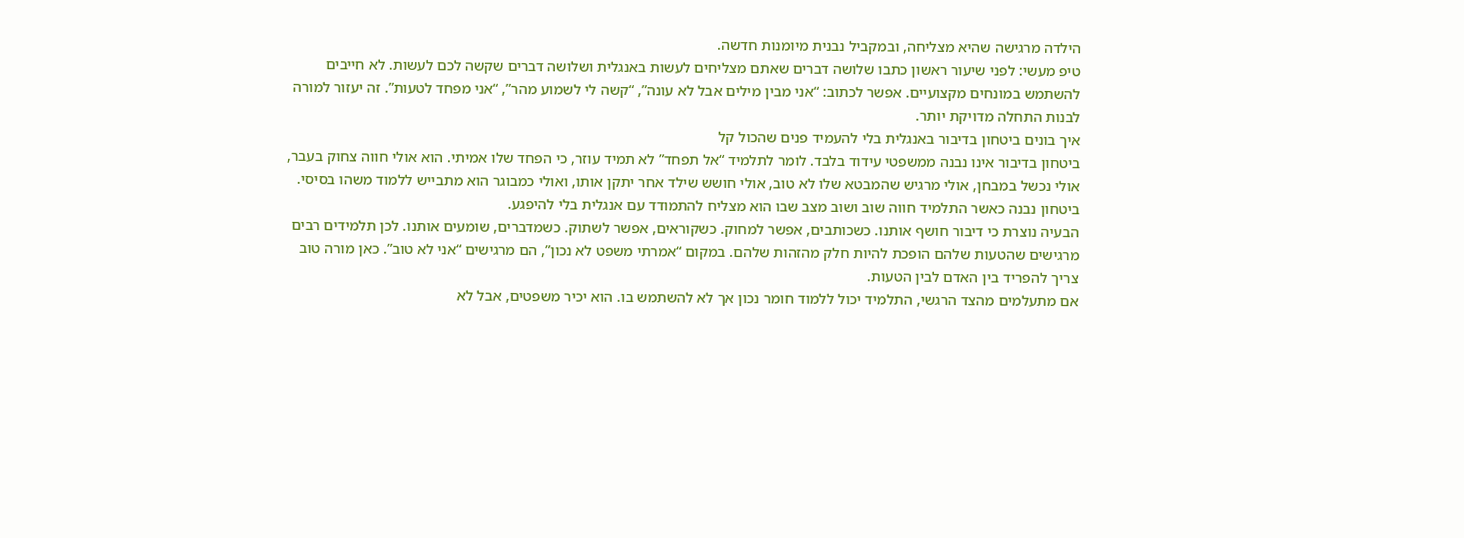הילדה מרגישה שהיא מצליחה, ובמקביל נבנית מיומנות חדשה.
טיפ מעשי: לפני שיעור ראשון כתבו שלושה דברים שאתם מצליחים לעשות באנגלית ושלושה דברים שקשה לכם לעשות. לא חייבים להשתמש במונחים מקצועיים. אפשר לכתוב: “אני מבין מילים אבל לא עונה”, “קשה לי לשמוע מהר”, “אני מפחד לטעות”. זה יעזור למורה לבנות התחלה מדויקת יותר.
איך בונים ביטחון בדיבור באנגלית בלי להעמיד פנים שהכול קל
ביטחון בדיבור אינו נבנה ממשפטי עידוד בלבד. לומר לתלמיד “אל תפחד” לא תמיד עוזר, כי הפחד שלו אמיתי. הוא אולי חווה צחוק בעבר, אולי נכשל במבחן, אולי מרגיש שהמבטא שלו לא טוב, אולי חושש שילד אחר יתקן אותו, ואולי כמבוגר הוא מתבייש ללמוד משהו בסיסי. ביטחון נבנה כאשר התלמיד חווה שוב ושוב מצב שבו הוא מצליח להתמודד עם אנגלית בלי להיפגע.
הבעיה נוצרת כי דיבור חושף אותנו. כשכותבים, אפשר למחוק. כשקוראים, אפשר לשתוק. כשמדברים, שומעים אותנו. לכן תלמידים רבים מרגישים שהטעות שלהם הופכת להיות חלק מהזהות שלהם. במקום “אמרתי משפט לא נכון”, הם מרגישים “אני לא טוב”. כאן מורה טוב צריך להפריד בין האדם לבין הטעות.
אם מתעלמים מהצד הרגשי, התלמיד יכול ללמוד חומר נכון אך לא להשתמש בו. הוא יכיר משפטים, אבל לא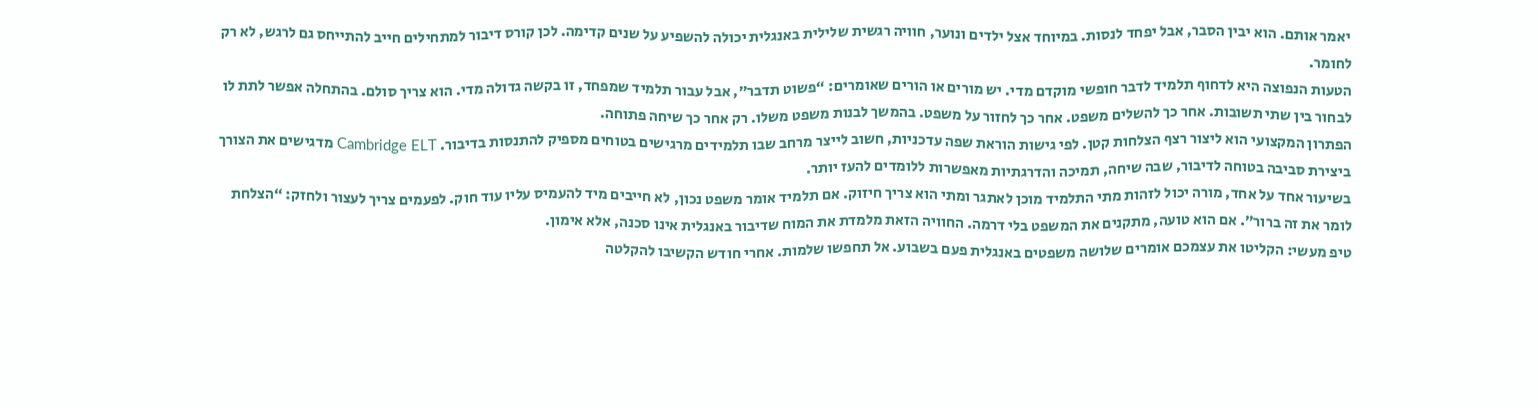יאמר אותם. הוא יבין הסבר, אבל יפחד לנסות. במיוחד אצל ילדים ונוער, חוויה רגשית שלילית באנגלית יכולה להשפיע על שנים קדימה. לכן קורס דיבור למתחילים חייב להתייחס גם לרגש, לא רק לחומר.
הטעות הנפוצה היא לדחוף תלמיד לדבר חופשי מוקדם מדי. יש מורים או הורים שאומרים: “פשוט תדבר”, אבל עבור תלמיד שמפחד, זו בקשה גדולה מדי. הוא צריך סולם. בהתחלה אפשר לתת לו לבחור בין שתי תשובות. אחר כך להשלים משפט. אחר כך לחזור על משפט. בהמשך לבנות משפט משלו. רק אחר כך שיחה פתוחה.
הפתרון המקצועי הוא ליצור רצף הצלחות קטן. לפי גישות הוראת שפה עדכניות, חשוב לייצר מרחב שבו תלמידים מרגישים בטוחים מספיק להתנסות בדיבור. Cambridge ELT מדגישים את הצורך ביצירת סביבה בטוחה לדיבור, שבה שיחה, תמיכה והדרגתיות מאפשרות ללומדים להעז יותר.
בשיעור אחד על אחד, מורה יכול לזהות מתי התלמיד מוכן לאתגר ומתי הוא צריך חיזוק. אם תלמיד אומר משפט נכון, לא חייבים מיד להעמיס עליו עוד חוק. לפעמים צריך לעצור ולחזק: “הצלחת לומר את זה ברור”. אם הוא טועה, מתקנים את המשפט בלי דרמה. החוויה הזאת מלמדת את המוח שדיבור באנגלית אינו סכנה, אלא אימון.
טיפ מעשי: הקליטו את עצמכם אומרים שלושה משפטים באנגלית פעם בשבוע. אל תחפשו שלמות. אחרי חודש הקשיבו להקלטה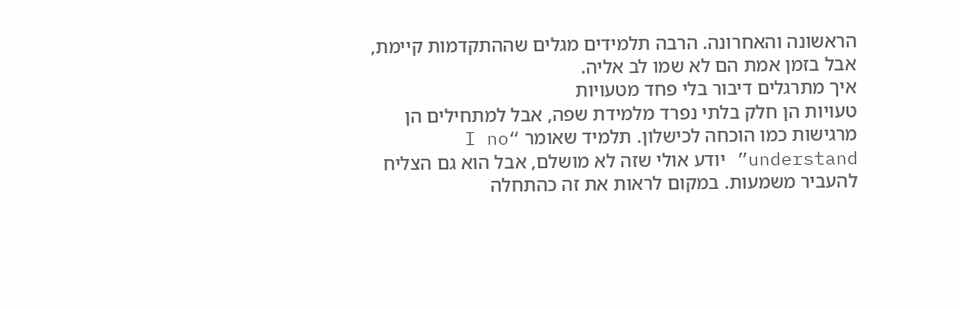הראשונה והאחרונה. הרבה תלמידים מגלים שההתקדמות קיימת, אבל בזמן אמת הם לא שמו לב אליה.
איך מתרגלים דיבור בלי פחד מטעויות
טעויות הן חלק בלתי נפרד מלמידת שפה, אבל למתחילים הן מרגישות כמו הוכחה לכישלון. תלמיד שאומר “I no understand” יודע אולי שזה לא מושלם, אבל הוא גם הצליח להעביר משמעות. במקום לראות את זה כהתחלה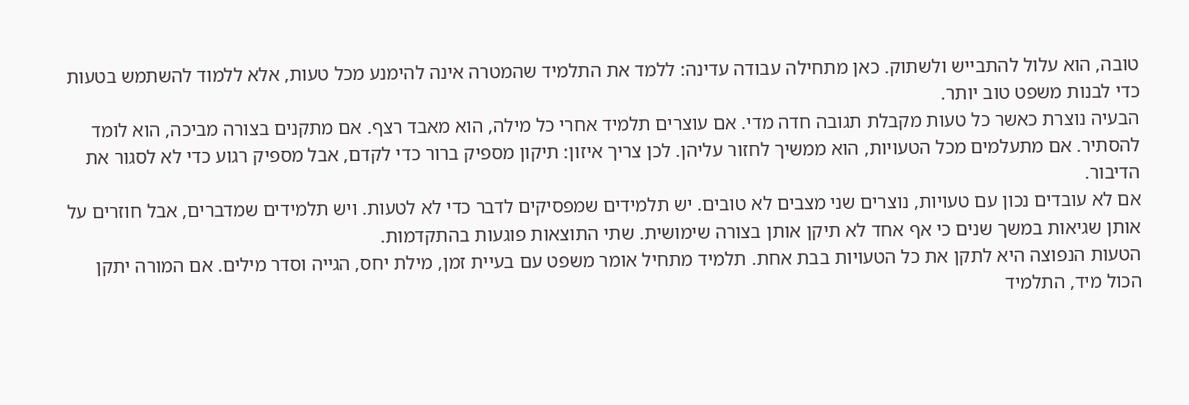טובה, הוא עלול להתבייש ולשתוק. כאן מתחילה עבודה עדינה: ללמד את התלמיד שהמטרה אינה להימנע מכל טעות, אלא ללמוד להשתמש בטעות כדי לבנות משפט טוב יותר.
הבעיה נוצרת כאשר כל טעות מקבלת תגובה חדה מדי. אם עוצרים תלמיד אחרי כל מילה, הוא מאבד רצף. אם מתקנים בצורה מביכה, הוא לומד להסתיר. אם מתעלמים מכל הטעויות, הוא ממשיך לחזור עליהן. לכן צריך איזון: תיקון מספיק ברור כדי לקדם, אבל מספיק רגוע כדי לא לסגור את הדיבור.
אם לא עובדים נכון עם טעויות, נוצרים שני מצבים לא טובים. יש תלמידים שמפסיקים לדבר כדי לא לטעות. ויש תלמידים שמדברים, אבל חוזרים על אותן שגיאות במשך שנים כי אף אחד לא תיקן אותן בצורה שימושית. שתי התוצאות פוגעות בהתקדמות.
הטעות הנפוצה היא לתקן את כל הטעויות בבת אחת. תלמיד מתחיל אומר משפט עם בעיית זמן, מילת יחס, הגייה וסדר מילים. אם המורה יתקן הכול מיד, התלמיד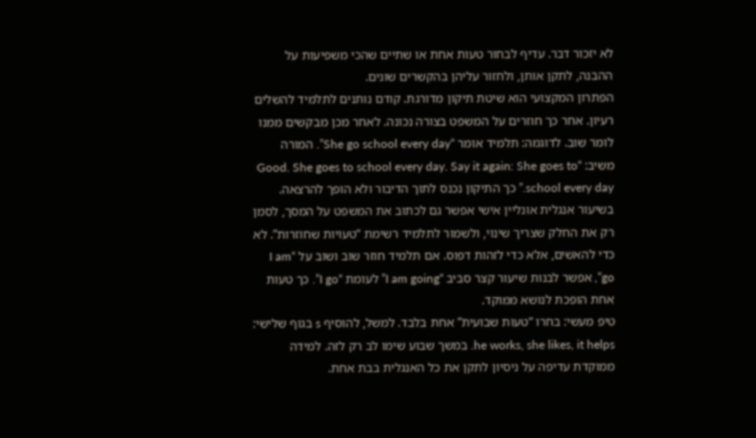לא יזכור דבר. עדיף לבחור טעות אחת או שתיים שהכי משפיעות על ההבנה, לתקן אותן, ולחזור עליהן בהקשרים שונים.
הפתרון המקצועי הוא שיטת תיקון מדורגת. קודם נותנים לתלמיד להשלים רעיון. אחר כך חוזרים על המשפט בצורה נכונה. לאחר מכן מבקשים ממנו לומר שוב. לדוגמה: תלמיד אומר “She go school every day”. המורה משיב: “Good. She goes to school every day. Say it again: She goes to school every day.” כך התיקון נכנס לתוך הדיבור ולא הופך להרצאה.
בשיעור אנגלית אונליין אישי אפשר גם לכתוב את המשפט על המסך, לסמן רק את החלק שצריך שינוי, ולשמור לתלמיד רשימת “טעויות שחוזרות”. לא כדי להאשים, אלא כדי לזהות דפוס. אם תלמיד חוזר שוב ושוב על “I am go”, אפשר לבנות שיעור קצר סביב “I am going” לעומת “I go”. כך טעות אחת הופכת לנושא ממוקד.
טיפ מעשי: בחרו “טעות שבועית” אחת בלבד. למשל, להוסיף s בגוף שלישי: he works, she likes, it helps. במשך שבוע שימו לב רק לזה. למידה ממוקדת עדיפה על ניסיון לתקן את כל האנגלית בבת אחת.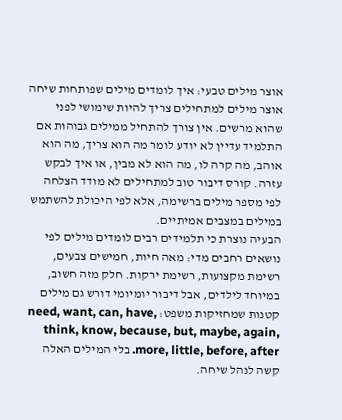אוצר מילים טבעי: איך לומדים מילים שפותחות שיחה
אוצר מילים למתחילים צריך להיות שימושי לפני שהוא מרשים. אין צורך להתחיל ממילים גבוהות אם התלמיד עדיין לא יודע לומר מה הוא צריך, מה הוא אוהב, מה קרה לו, מה הוא לא מבין, או איך לבקש עזרה. קורס דיבור טוב למתחילים לא מודד הצלחה לפי מספר מילים ברשימה, אלא לפי היכולת להשתמש במילים במצבים אמיתיים.
הבעיה נוצרת כי תלמידים רבים לומדים מילים לפי נושאים רחבים מדי: מאה חיות, חמישים צבעים, רשימת מקצועות, רשימת ירקות. חלק מזה חשוב, במיוחד לילדים, אבל דיבור יומיומי דורש גם מילים קטנות שמחזיקות משפט: need, want, can, have, think, know, because, but, maybe, again, more, little, before, after. בלי המילים האלה קשה לנהל שיחה.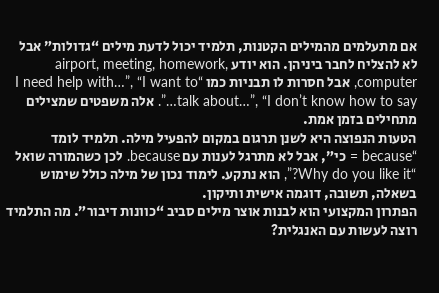אם מתעלמים מהמילים הקטנות, תלמיד יכול לדעת מילים “גדולות” אבל לא להצליח לחבר ביניהן. הוא יודע airport, meeting, homework, computer, אבל חסרות לו תבניות כמו “I need help with…”, “I want to talk about…”, “I don’t know how to say…”. אלה משפטים שמצילים מתחילים בזמן אמת.
הטעות הנפוצה היא לשנן תרגום במקום להפעיל מילה. תלמיד לומד “because = כי”, אבל לא מתרגל לענות עם because. לכן כשהמורה שואל “Why do you like it?”, הוא נתקע. לימוד נכון של מילה כולל שימוש בשאלה, תשובה, דוגמה אישית ותיקון.
הפתרון המקצועי הוא לבנות אוצר מילים סביב “כוונות דיבור”. מה התלמיד רוצה לעשות עם האנגלית?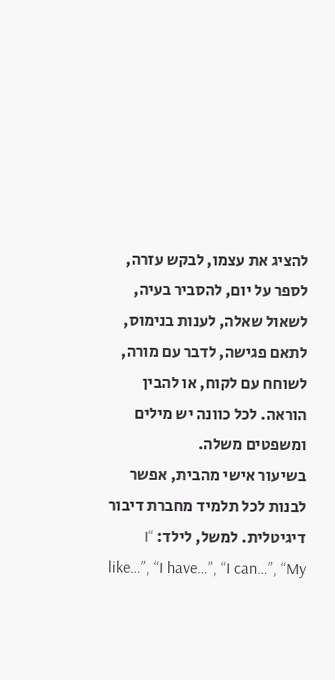להציג את עצמו, לבקש עזרה, לספר על יום, להסביר בעיה, לשאול שאלה, לענות בנימוס, לתאם פגישה, לדבר עם מורה, לשוחח עם לקוח, או להבין הוראה. לכל כוונה יש מילים ומשפטים משלה.
בשיעור אישי מהבית, אפשר לבנות לכל תלמיד מחברת דיבור דיגיטלית. למשל, לילד: “I like…”, “I have…”, “I can…”, “My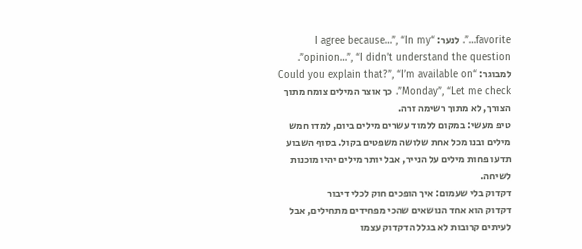favorite…”. לנער: “I agree because…”, “In my opinion…”, “I didn’t understand the question”. למבוגר: “Could you explain that?”, “I’m available on Monday”, “Let me check”. כך אוצר המילים צומח מתוך הצורך, לא מתוך רשימה זרה.
טיפ מעשי: במקום ללמוד עשרים מילים ביום, למדו חמש מילים ובנו מכל אחת שלושה משפטים בקול. בסוף השבוע תדעו פחות מילים על הנייר, אבל יותר מילים יהיו מוכנות לשיחה.
דקדוק בלי שעמום: איך הופכים חוק לכלי דיבור
דקדוק הוא אחד הנושאים שהכי מפחידים מתחילים, אבל לעיתים קרובות לא בגלל הדקדוק עצמו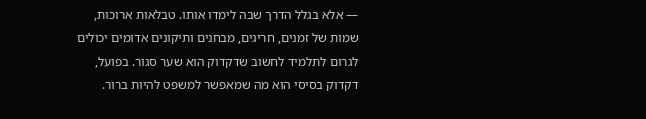— אלא בגלל הדרך שבה לימדו אותו. טבלאות ארוכות, שמות של זמנים, חריגים, מבחנים ותיקונים אדומים יכולים לגרום לתלמיד לחשוב שדקדוק הוא שער סגור. בפועל, דקדוק בסיסי הוא מה שמאפשר למשפט להיות ברור.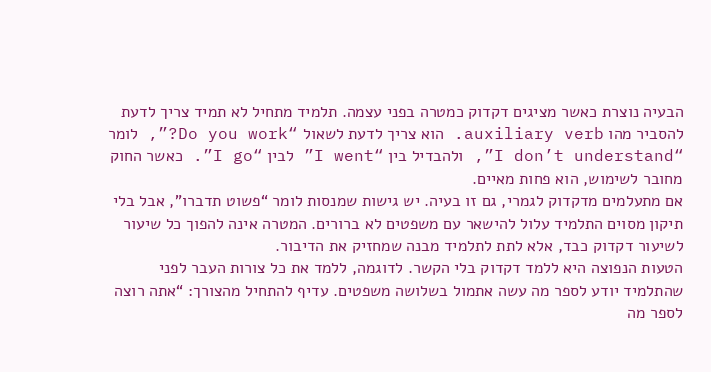הבעיה נוצרת כאשר מציגים דקדוק כמטרה בפני עצמה. תלמיד מתחיל לא תמיד צריך לדעת להסביר מהו auxiliary verb. הוא צריך לדעת לשאול “Do you work?”, לומר “I don’t understand”, ולהבדיל בין “I went” לבין “I go”. כאשר החוק מחובר לשימוש, הוא פחות מאיים.
אם מתעלמים מדקדוק לגמרי, גם זו בעיה. יש גישות שמנסות לומר “פשוט תדברו”, אבל בלי תיקון מסוים התלמיד עלול להישאר עם משפטים לא ברורים. המטרה אינה להפוך כל שיעור לשיעור דקדוק כבד, אלא לתת לתלמיד מבנה שמחזיק את הדיבור.
הטעות הנפוצה היא ללמד דקדוק בלי הקשר. לדוגמה, ללמד את כל צורות העבר לפני שהתלמיד יודע לספר מה עשה אתמול בשלושה משפטים. עדיף להתחיל מהצורך: “אתה רוצה לספר מה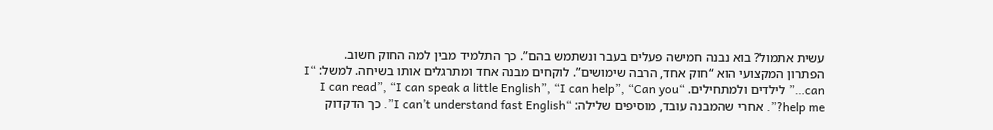עשית אתמול? בוא נבנה חמישה פעלים בעבר ונשתמש בהם”. כך התלמיד מבין למה החוק חשוב.
הפתרון המקצועי הוא “חוק אחד, הרבה שימושים”. לוקחים מבנה אחד ומתרגלים אותו בשיחה. למשל: “I can…” לילדים ולמתחילים. “I can read”, “I can speak a little English”, “I can help”, “Can you help me?”. אחרי שהמבנה עובד, מוסיפים שלילה: “I can’t understand fast English”. כך הדקדוק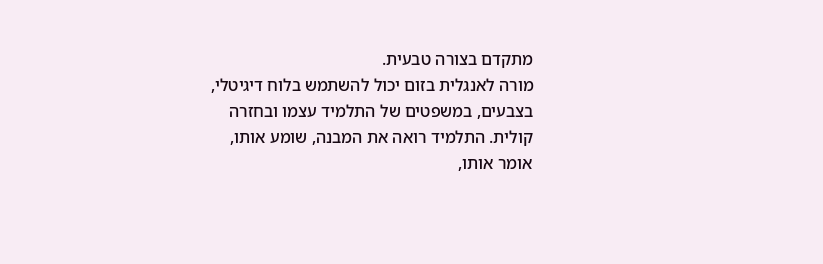מתקדם בצורה טבעית.
מורה לאנגלית בזום יכול להשתמש בלוח דיגיטלי, בצבעים, במשפטים של התלמיד עצמו ובחזרה קולית. התלמיד רואה את המבנה, שומע אותו, אומר אותו,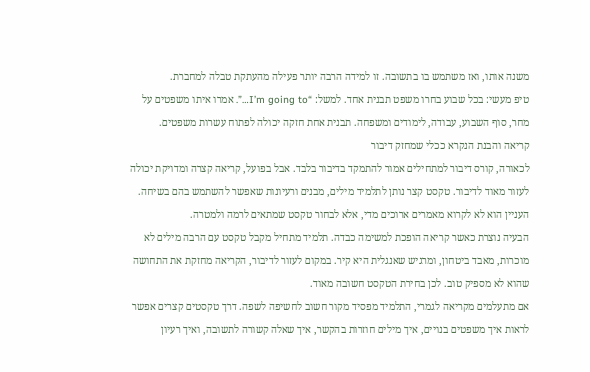משנה אותו, ואז משתמש בו בתשובה. זו למידה הרבה יותר פעילה מהעתקת טבלה למחברת.
טיפ מעשי: בכל שבוע בחרו משפט תבנית אחד. למשל: “I’m going to…”. אמרו איתו משפטים על מחר, סוף השבוע, עבודה, לימודים ומשפחה. תבנית אחת חזקה יכולה לפתוח עשרות משפטים.
קריאה והבנת הנקרא ככלי שמחזק דיבור
לכאורה, קורס דיבור למתחילים אמור להתמקד בדיבור בלבד. אבל בפועל, קריאה קצרה ומדויקת יכולה לעזור מאוד לדיבור. טקסט קצר נותן לתלמיד מילים, מבנים ורעיונות שאפשר להשתמש בהם בשיחה. העניין הוא לא לקרוא מאמרים ארוכים מדי, אלא לבחור טקסט שמתאים לרמה ולמטרה.
הבעיה נוצרת כאשר קריאה הופכת למשימה כבדה. תלמיד מתחיל מקבל טקסט עם הרבה מילים לא מוכרות, מאבד ביטחון, ומרגיש שאנגלית היא קיר. במקום לעזור לדיבור, הקריאה מחזקת את התחושה שהוא לא מספיק טוב. לכן בחירת הטקסט חשובה מאוד.
אם מתעלמים מקריאה לגמרי, התלמיד מפסיד מקור חשוב לחשיפה לשפה. דרך טקסטים קצרים אפשר לראות איך משפטים בנויים, איך מילים חוזרות בהקשר, איך שאלה קשורה לתשובה, ואיך רעיון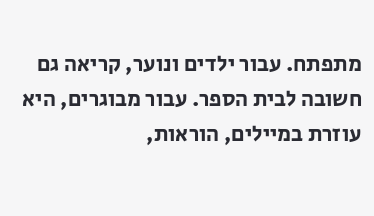מתפתח. עבור ילדים ונוער, קריאה גם חשובה לבית הספר. עבור מבוגרים, היא עוזרת במיילים, הוראות,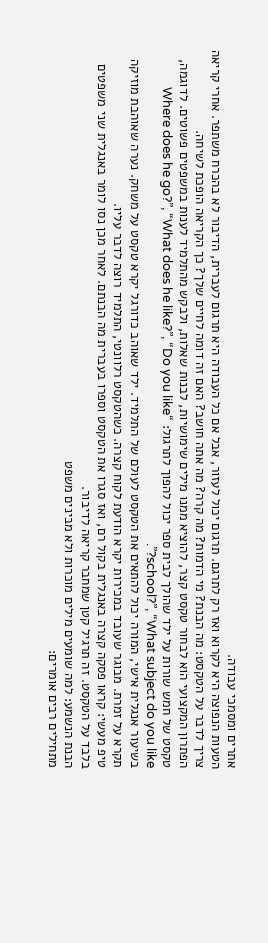אתרים ומסמכי עבודה.
הטעות הנפוצה היא לקרוא ואז רק לתרגם. תרגום יכול לעזור, אבל אם כל העבודה היא תרגום לעברית, הדיבור לא בהכרח משתפר. אחרי קריאה צריך לדבר על הטקסט: מה הבנת? מי הדמות? מה קרה? מה אתה חושב? האם זה דומה לחיים שלך? כך הקריאה הופכת לשיחה.
הפתרון המקצועי הוא לבחור טקסט קצר, להוציא ממנו מילים שימושיות, לבנות שאלות, ולבקש מהתלמיד לענות במשפטים פשוטים. לדוגמה, טקסט של חמש שורות על ילד שהולך לבית ספר יכול להפוך לתרגול: “Where does he go?”, “What does he like?”, “Do you like school?”, “What subject do you like?”.
בשיעור אנגלית אישי, המורה יכול להתאים את הטקסט לעולם של התלמיד. ילד שאוהב כדורגל יקרא טקסט על משחק. נערה שאוהבת מוזיקה תקרא על זמרת. מבוגר שעובד במכירות יקרא הודעת לקוח קצרה. כשהטקסט רלוונטי, התלמיד רוצה לדבר עליו.
טיפ מעשי: קראו פסקה קצרה באנגלית בקול רם, ואז סגרו את הטקסט וספרו בעברית מה הבנתם. לאחר מכן נסו לומר באנגלית שני משפטים בלבד על הטקסט. זה תרגיל קטן שמחבר קריאה לדיבור.
הבנת הנשמע: למה שומעים מילים מוכרות ולא מבינים משפט
מתחילים רבים אומרים: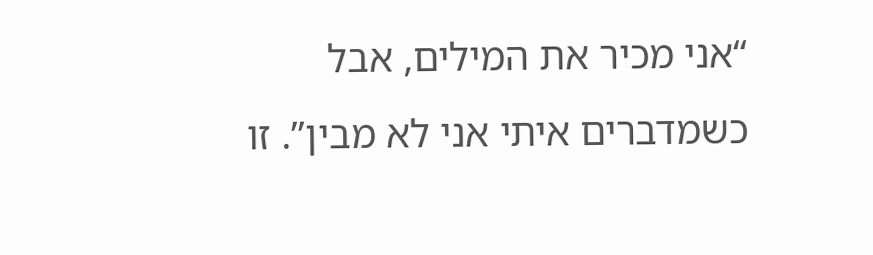“אני מכיר את המילים, אבל כשמדברים איתי אני לא מבין”. זו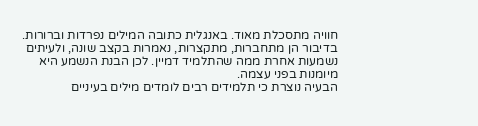חוויה מתסכלת מאוד. באנגלית כתובה המילים נפרדות וברורות. בדיבור הן מתחברות, מתקצרות, נאמרות בקצב שונה, ולעיתים נשמעות אחרת ממה שהתלמיד דמיין. לכן הבנת הנשמע היא מיומנות בפני עצמה.
הבעיה נוצרת כי תלמידים רבים לומדים מילים בעיניים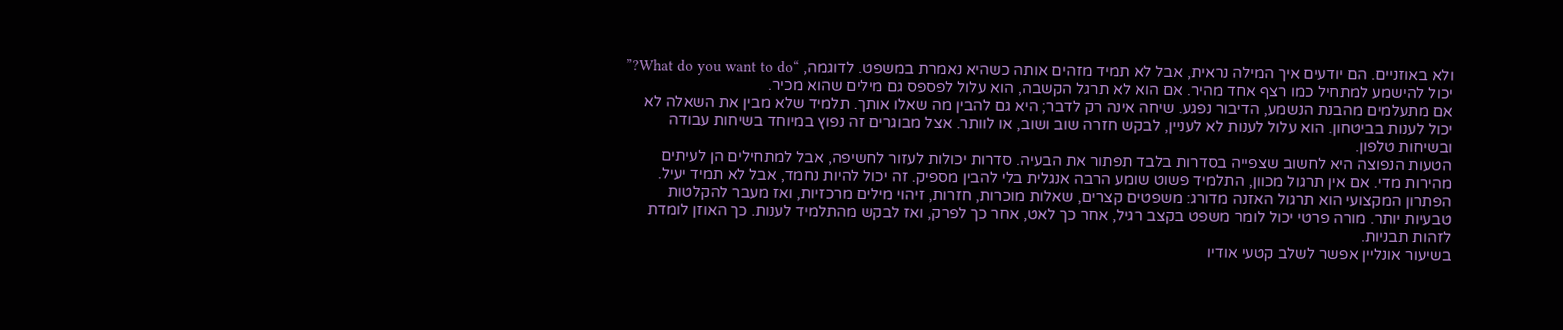ולא באוזניים. הם יודעים איך המילה נראית, אבל לא תמיד מזהים אותה כשהיא נאמרת במשפט. לדוגמה, “What do you want to do?” יכול להישמע למתחיל כמו רצף אחד מהיר. אם הוא לא תרגל הקשבה, הוא עלול לפספס גם מילים שהוא מכיר.
אם מתעלמים מהבנת הנשמע, הדיבור נפגע. שיחה אינה רק לדבר; היא גם להבין מה שאלו אותך. תלמיד שלא מבין את השאלה לא יכול לענות בביטחון. הוא עלול לענות לא לעניין, לבקש חזרה שוב ושוב, או לוותר. אצל מבוגרים זה נפוץ במיוחד בשיחות עבודה ובשיחות טלפון.
הטעות הנפוצה היא לחשוב שצפייה בסדרות בלבד תפתור את הבעיה. סדרות יכולות לעזור לחשיפה, אבל למתחילים הן לעיתים מהירות מדי. אם אין תרגול מכוון, התלמיד פשוט שומע הרבה אנגלית בלי להבין מספיק. זה יכול להיות נחמד, אבל לא תמיד יעיל.
הפתרון המקצועי הוא תרגול האזנה מדורג: משפטים קצרים, שאלות מוכרות, חזרות, זיהוי מילים מרכזיות, ואז מעבר להקלטות טבעיות יותר. מורה פרטי יכול לומר משפט בקצב רגיל, אחר כך לאט, אחר כך לפרק, ואז לבקש מהתלמיד לענות. כך האוזן לומדת לזהות תבניות.
בשיעור אונליין אפשר לשלב קטעי אודיו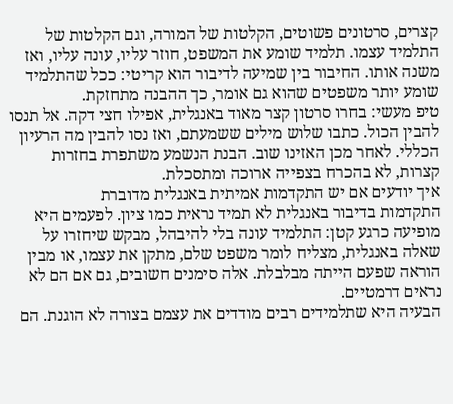קצרים, סרטונים פשוטים, הקלטות של המורה, וגם הקלטות של התלמיד עצמו. תלמיד שומע את המשפט, חוזר עליו, עונה עליו, ואז משנה אותו. החיבור בין שמיעה לדיבור הוא קריטי: ככל שהתלמיד שומע יותר משפטים שהוא גם אומר, כך ההבנה מתחזקת.
טיפ מעשי: בחרו סרטון קצר מאוד באנגלית, אפילו חצי דקה. אל תנסו להבין הכול. כתבו שלוש מילים ששמעתם, ואז נסו להבין מה הרעיון הכללי. לאחר מכן האזינו שוב. הבנת הנשמע משתפרת בחזרות קצרות, לא בהכרח בצפייה ארוכה ומתסכלת.
איך יודעים אם יש התקדמות אמיתית באנגלית מדוברת
התקדמות בדיבור באנגלית לא תמיד נראית כמו ציון. לפעמים היא מופיעה כרגע קטן: התלמיד עונה בלי להיבהל, מבקש שיחזרו על שאלה באנגלית, מצליח לומר משפט שלם, מתקן את עצמו, או מבין הוראה שפעם הייתה מבלבלת. אלה סימנים חשובים, גם אם הם לא נראים דרמטיים.
הבעיה היא שתלמידים רבים מודדים את עצמם בצורה לא הוגנת. הם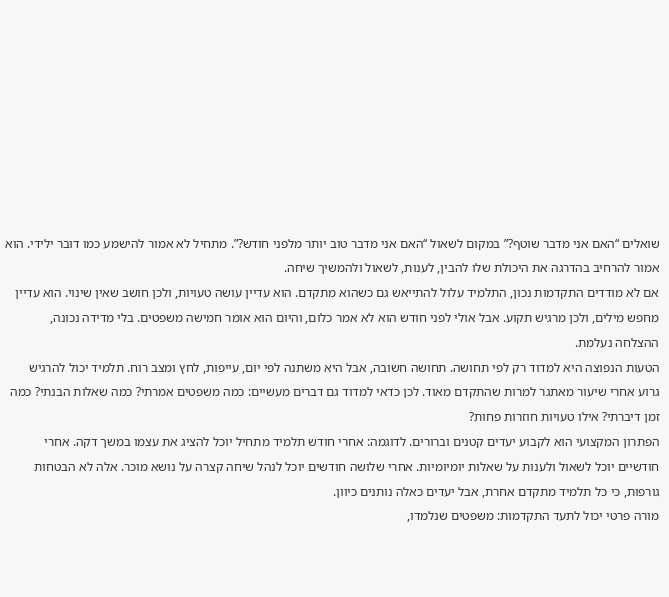שואלים “האם אני מדבר שוטף?” במקום לשאול “האם אני מדבר טוב יותר מלפני חודש?”. מתחיל לא אמור להישמע כמו דובר ילידי. הוא אמור להרחיב בהדרגה את היכולת שלו להבין, לענות, לשאול ולהמשיך שיחה.
אם לא מודדים התקדמות נכון, התלמיד עלול להתייאש גם כשהוא מתקדם. הוא עדיין עושה טעויות, ולכן חושב שאין שינוי. הוא עדיין מחפש מילים, ולכן מרגיש תקוע. אבל אולי לפני חודש הוא לא אמר כלום, והיום הוא אומר חמישה משפטים. בלי מדידה נכונה, ההצלחה נעלמת.
הטעות הנפוצה היא למדוד רק לפי תחושה. תחושה חשובה, אבל היא משתנה לפי יום, עייפות, לחץ ומצב רוח. תלמיד יכול להרגיש גרוע אחרי שיעור מאתגר למרות שהתקדם מאוד. לכן כדאי למדוד גם דברים מעשיים: כמה משפטים אמרתי? כמה שאלות הבנתי? כמה זמן דיברתי? אילו טעויות חוזרות פחות?
הפתרון המקצועי הוא לקבוע יעדים קטנים וברורים. לדוגמה: אחרי חודש תלמיד מתחיל יוכל להציג את עצמו במשך דקה. אחרי חודשיים יוכל לשאול ולענות על שאלות יומיומיות. אחרי שלושה חודשים יוכל לנהל שיחה קצרה על נושא מוכר. אלה לא הבטחות גורפות, כי כל תלמיד מתקדם אחרת, אבל יעדים כאלה נותנים כיוון.
מורה פרטי יכול לתעד התקדמות: משפטים שנלמדו,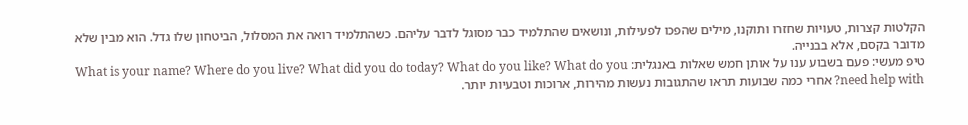הקלטות קצרות, טעויות שחזרו ותוקנו, מילים שהפכו לפעילות, ונושאים שהתלמיד כבר מסוגל לדבר עליהם. כשהתלמיד רואה את המסלול, הביטחון שלו גדל. הוא מבין שלא מדובר בקסם, אלא בבנייה.
טיפ מעשי: פעם בשבוע ענו על אותן חמש שאלות באנגלית: What is your name? Where do you live? What did you do today? What do you like? What do you need help with? אחרי כמה שבועות תראו שהתגובות נעשות מהירות, ארוכות וטבעיות יותר.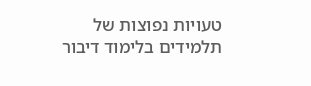טעויות נפוצות של תלמידים בלימוד דיבור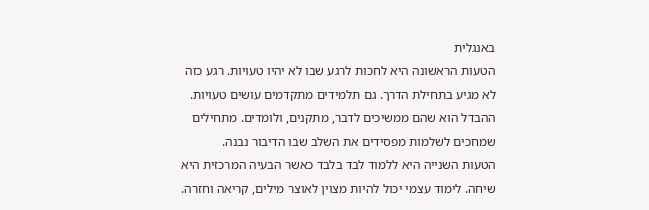באנגלית
הטעות הראשונה היא לחכות לרגע שבו לא יהיו טעויות. רגע כזה לא מגיע בתחילת הדרך. גם תלמידים מתקדמים עושים טעויות. ההבדל הוא שהם ממשיכים לדבר, מתקנים, ולומדים. מתחילים שמחכים לשלמות מפסידים את השלב שבו הדיבור נבנה.
הטעות השנייה היא ללמוד לבד בלבד כאשר הבעיה המרכזית היא שיחה. לימוד עצמי יכול להיות מצוין לאוצר מילים, קריאה וחזרה.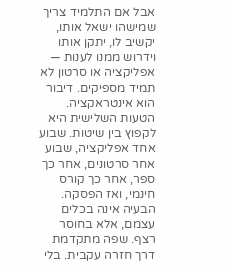אבל אם התלמיד צריך שמישהו ישאל אותו, יקשיב לו, יתקן אותו וידרוש ממנו לענות — אפליקציה או סרטון לא תמיד מספיקים. דיבור הוא אינטראקציה.
הטעות השלישית היא לקפוץ בין שיטות. שבוע אחד אפליקציה, שבוע אחר סרטונים, אחר כך ספר, אחר כך קורס חינמי, ואז הפסקה. הבעיה אינה בכלים עצמם, אלא בחוסר רצף. שפה מתקדמת דרך חזרה עקבית. בלי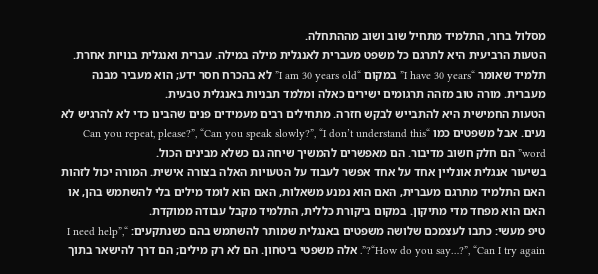מסלול ברור, התלמיד מתחיל שוב ושוב מההתחלה.
הטעות הרביעית היא לתרגם כל משפט מעברית לאנגלית מילה במילה. עברית ואנגלית בנויות אחרת. תלמיד שאומר “I have 30 years” במקום “I am 30 years old” לא בהכרח חסר ידע; הוא מעביר מבנה מעברית. מורה טוב מזהה תרגומים ישירים כאלה ומלמד תבניות באנגלית טבעית.
הטעות החמישית היא להתבייש לבקש חזרה. מתחילים רבים מעמידים פנים שהבינו כדי לא להרגיש לא נעים. אבל משפטים כמו “Can you repeat, please?”, “Can you speak slowly?”, “I don’t understand this word” הם חלק חשוב מדיבור. הם מאפשרים להמשיך שיחה גם כשלא מבינים הכול.
בשיעור אנגלית אונליין אחד על אחד אפשר לעבוד על הטעויות האלה בצורה אישית. המורה יכול לזהות האם התלמיד מתרגם מעברית, האם הוא נמנע משאלות, האם הוא לומד מילים בלי להשתמש בהן, או האם הוא מפחד מדי מתיקון. במקום ביקורת כללית, התלמיד מקבל עבודה ממוקדת.
טיפ מעשי: כתבו לעצמכם שלושה משפטים באנגלית שמותר להשתמש בהם כשנתקעים: “I need help”, “How do you say…?”, “Can I try again?”. אלה משפטי ביטחון. הם לא רק מילים; הם דרך להישאר בתוך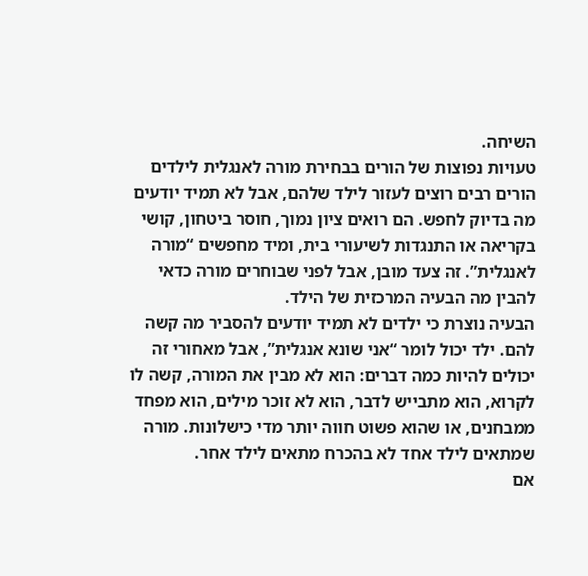השיחה.
טעויות נפוצות של הורים בבחירת מורה לאנגלית לילדים
הורים רבים רוצים לעזור לילד שלהם, אבל לא תמיד יודעים מה בדיוק לחפש. הם רואים ציון נמוך, חוסר ביטחון, קושי בקריאה או התנגדות לשיעורי בית, ומיד מחפשים “מורה לאנגלית”. זה צעד מובן, אבל לפני שבוחרים מורה כדאי להבין מה הבעיה המרכזית של הילד.
הבעיה נוצרת כי ילדים לא תמיד יודעים להסביר מה קשה להם. ילד יכול לומר “אני שונא אנגלית”, אבל מאחורי זה יכולים להיות כמה דברים: הוא לא מבין את המורה, קשה לו לקרוא, הוא מתבייש לדבר, הוא לא זוכר מילים, הוא מפחד ממבחנים, או שהוא פשוט חווה יותר מדי כישלונות. מורה שמתאים לילד אחד לא בהכרח מתאים לילד אחר.
אם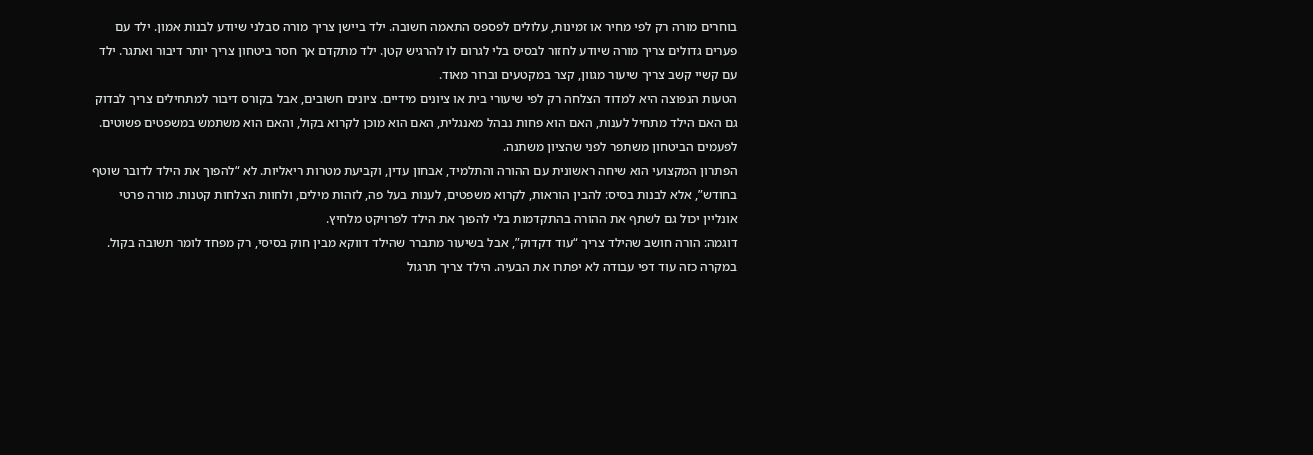בוחרים מורה רק לפי מחיר או זמינות, עלולים לפספס התאמה חשובה. ילד ביישן צריך מורה סבלני שיודע לבנות אמון. ילד עם פערים גדולים צריך מורה שיודע לחזור לבסיס בלי לגרום לו להרגיש קטן. ילד מתקדם אך חסר ביטחון צריך יותר דיבור ואתגר. ילד עם קשיי קשב צריך שיעור מגוון, קצר במקטעים וברור מאוד.
הטעות הנפוצה היא למדוד הצלחה רק לפי שיעורי בית או ציונים מידיים. ציונים חשובים, אבל בקורס דיבור למתחילים צריך לבדוק גם האם הילד מתחיל לענות, האם הוא פחות נבהל מאנגלית, האם הוא מוכן לקרוא בקול, והאם הוא משתמש במשפטים פשוטים. לפעמים הביטחון משתפר לפני שהציון משתנה.
הפתרון המקצועי הוא שיחה ראשונית עם ההורה והתלמיד, אבחון עדין, וקביעת מטרות ריאליות. לא “להפוך את הילד לדובר שוטף בחודש”, אלא לבנות בסיס: להבין הוראות, לקרוא משפטים, לענות בעל פה, לזהות מילים, ולחוות הצלחות קטנות. מורה פרטי אונליין יכול גם לשתף את ההורה בהתקדמות בלי להפוך את הילד לפרויקט מלחיץ.
דוגמה: הורה חושב שהילד צריך “עוד דקדוק”, אבל בשיעור מתברר שהילד דווקא מבין חוק בסיסי, רק מפחד לומר תשובה בקול. במקרה כזה עוד דפי עבודה לא יפתרו את הבעיה. הילד צריך תרגול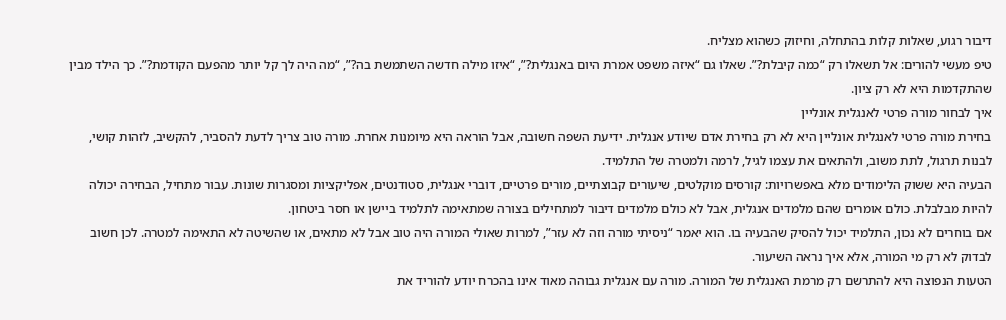דיבור רגוע, שאלות קלות בהתחלה, וחיזוק כשהוא מצליח.
טיפ מעשי להורים: אל תשאלו רק “כמה קיבלת?”. שאלו גם “איזה משפט אמרת היום באנגלית?”, “איזו מילה חדשה השתמשת בה?”, “מה היה לך קל יותר מהפעם הקודמת?”. כך הילד מבין שהתקדמות היא לא רק ציון.
איך לבחור מורה פרטי לאנגלית אונליין
בחירת מורה פרטי לאנגלית אונליין היא לא רק בחירת אדם שיודע אנגלית. ידיעת השפה חשובה, אבל הוראה היא מיומנות אחרת. מורה טוב צריך לדעת להסביר, להקשיב, לזהות קושי, לבנות תרגול, לתת משוב, ולהתאים את עצמו לגיל, לרמה ולמטרה של התלמיד.
הבעיה היא ששוק הלימודים מלא באפשרויות: קורסים מוקלטים, שיעורים קבוצתיים, מורים פרטיים, דוברי אנגלית, סטודנטים, אפליקציות ומסגרות שונות. עבור מתחיל, הבחירה יכולה להיות מבלבלת. כולם אומרים שהם מלמדים אנגלית, אבל לא כולם מלמדים דיבור למתחילים בצורה שמתאימה לתלמיד ביישן או חסר ביטחון.
אם בוחרים לא נכון, התלמיד יכול להסיק שהבעיה בו. הוא יאמר “ניסיתי מורה וזה לא עזר”, למרות שאולי המורה היה טוב אבל לא מתאים, או שהשיטה לא התאימה למטרה. לכן חשוב לבדוק לא רק מי המורה, אלא איך נראה השיעור.
הטעות הנפוצה היא להתרשם רק מרמת האנגלית של המורה. מורה עם אנגלית גבוהה מאוד אינו בהכרח יודע להוריד את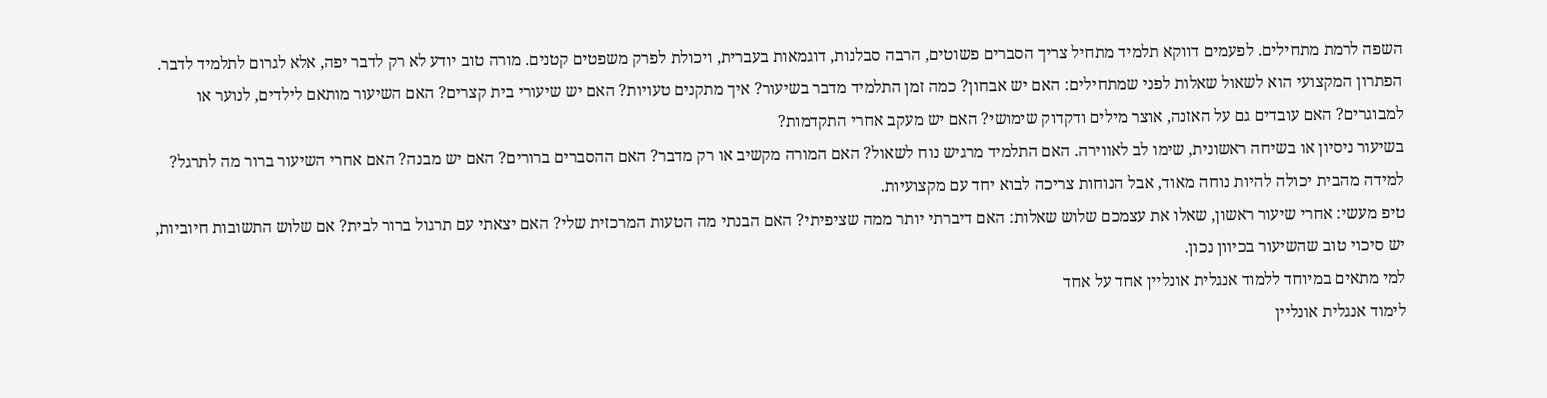השפה לרמת מתחילים. לפעמים דווקא תלמיד מתחיל צריך הסברים פשוטים, הרבה סבלנות, דוגמאות בעברית, ויכולת לפרק משפטים קטנים. מורה טוב יודע לא רק לדבר יפה, אלא לגרום לתלמיד לדבר.
הפתרון המקצועי הוא לשאול שאלות לפני שמתחילים: האם יש אבחון? כמה זמן התלמיד מדבר בשיעור? איך מתקנים טעויות? האם יש שיעורי בית קצרים? האם השיעור מותאם לילדים, לנוער או למבוגרים? האם עובדים גם על האזנה, אוצר מילים ודקדוק שימושי? האם יש מעקב אחרי התקדמות?
בשיעור ניסיון או בשיחה ראשונית, שימו לב לאווירה. האם התלמיד מרגיש נוח לשאול? האם המורה מקשיב או רק מדבר? האם ההסברים ברורים? האם יש מבנה? האם אחרי השיעור ברור מה לתרגל? למידה מהבית יכולה להיות נוחה מאוד, אבל הנוחות צריכה לבוא יחד עם מקצועיות.
טיפ מעשי: אחרי שיעור ראשון, שאלו את עצמכם שלוש שאלות: האם דיברתי יותר ממה שציפיתי? האם הבנתי מה הטעות המרכזית שלי? האם יצאתי עם תרגול ברור לבית? אם שלוש התשובות חיוביות, יש סיכוי טוב שהשיעור בכיוון נכון.
למי מתאים במיוחד ללמוד אנגלית אונליין אחד על אחד
לימוד אנגלית אונליין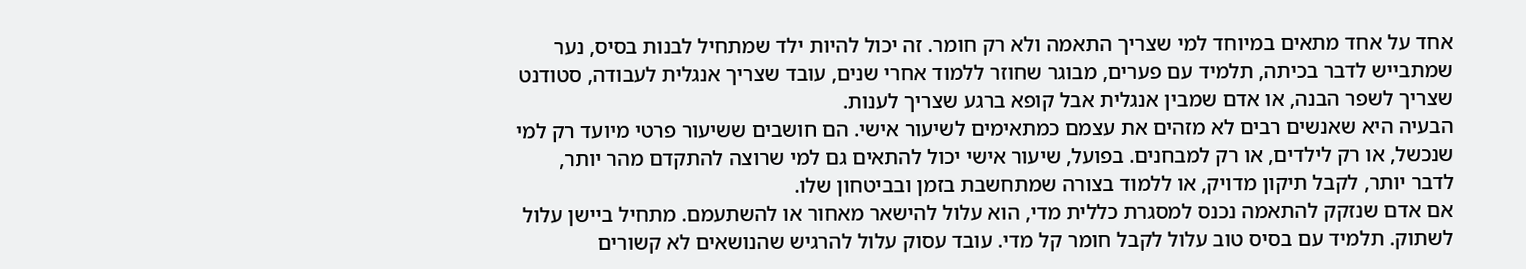אחד על אחד מתאים במיוחד למי שצריך התאמה ולא רק חומר. זה יכול להיות ילד שמתחיל לבנות בסיס, נער שמתבייש לדבר בכיתה, תלמיד עם פערים, מבוגר שחוזר ללמוד אחרי שנים, עובד שצריך אנגלית לעבודה, סטודנט שצריך לשפר הבנה, או אדם שמבין אנגלית אבל קופא ברגע שצריך לענות.
הבעיה היא שאנשים רבים לא מזהים את עצמם כמתאימים לשיעור אישי. הם חושבים ששיעור פרטי מיועד רק למי שנכשל, או רק לילדים, או רק למבחנים. בפועל, שיעור אישי יכול להתאים גם למי שרוצה להתקדם מהר יותר, לדבר יותר, לקבל תיקון מדויק, או ללמוד בצורה שמתחשבת בזמן ובביטחון שלו.
אם אדם שנזקק להתאמה נכנס למסגרת כללית מדי, הוא עלול להישאר מאחור או להשתעמם. מתחיל ביישן עלול לשתוק. תלמיד עם בסיס טוב עלול לקבל חומר קל מדי. עובד עסוק עלול להרגיש שהנושאים לא קשורים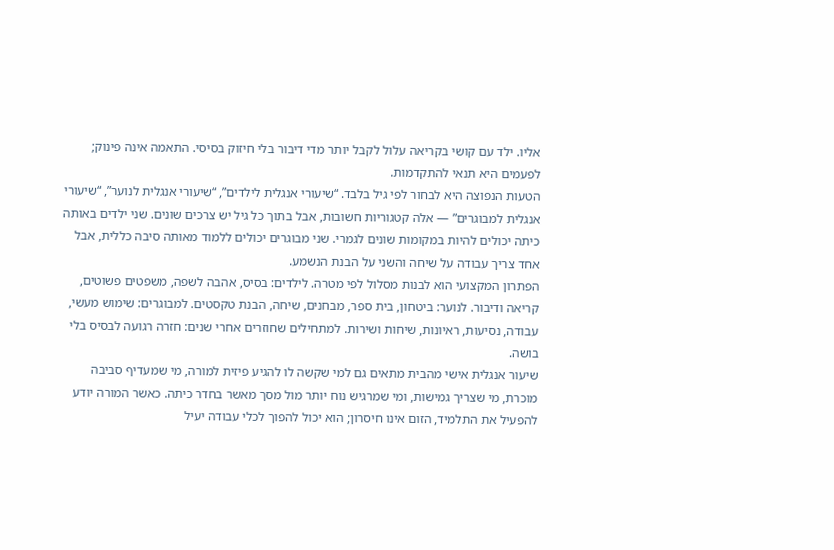אליו. ילד עם קושי בקריאה עלול לקבל יותר מדי דיבור בלי חיזוק בסיסי. התאמה אינה פינוק; לפעמים היא תנאי להתקדמות.
הטעות הנפוצה היא לבחור לפי גיל בלבד. “שיעורי אנגלית לילדים”, “שיעורי אנגלית לנוער”, “שיעורי אנגלית למבוגרים” — אלה קטגוריות חשובות, אבל בתוך כל גיל יש צרכים שונים. שני ילדים באותה כיתה יכולים להיות במקומות שונים לגמרי. שני מבוגרים יכולים ללמוד מאותה סיבה כללית, אבל אחד צריך עבודה על שיחה והשני על הבנת הנשמע.
הפתרון המקצועי הוא לבנות מסלול לפי מטרה. לילדים: בסיס, אהבה לשפה, משפטים פשוטים, קריאה ודיבור. לנוער: ביטחון, בית ספר, מבחנים, שיחה, הבנת טקסטים. למבוגרים: שימוש מעשי, עבודה, נסיעות, ראיונות, שיחות ושירות. למתחילים שחוזרים אחרי שנים: חזרה רגועה לבסיס בלי בושה.
שיעור אנגלית אישי מהבית מתאים גם למי שקשה לו להגיע פיזית למורה, מי שמעדיף סביבה מוכרת, מי שצריך גמישות, ומי שמרגיש נוח יותר מול מסך מאשר בחדר כיתה. כאשר המורה יודע להפעיל את התלמיד, הזום אינו חיסרון; הוא יכול להפוך לכלי עבודה יעיל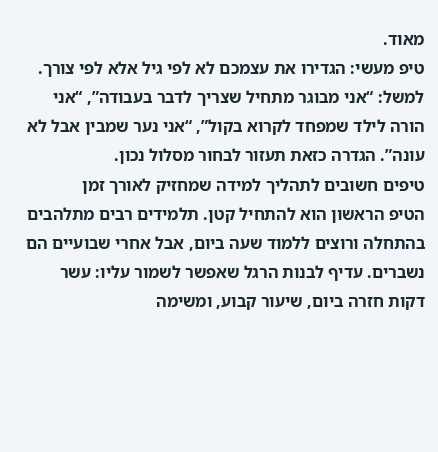מאוד.
טיפ מעשי: הגדירו את עצמכם לא לפי גיל אלא לפי צורך. למשל: “אני מבוגר מתחיל שצריך לדבר בעבודה”, “אני הורה לילד שמפחד לקרוא בקול”, “אני נער שמבין אבל לא עונה”. הגדרה כזאת תעזור לבחור מסלול נכון.
טיפים חשובים לתהליך למידה שמחזיק לאורך זמן
הטיפ הראשון הוא להתחיל קטן. תלמידים רבים מתלהבים בהתחלה ורוצים ללמוד שעה ביום, אבל אחרי שבועיים הם נשברים. עדיף לבנות הרגל שאפשר לשמור עליו: עשר דקות חזרה ביום, שיעור קבוע, ומשימה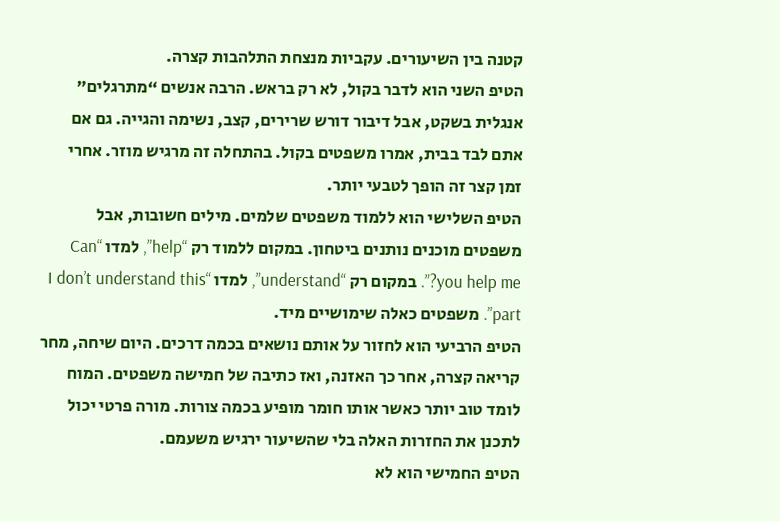קטנה בין השיעורים. עקביות מנצחת התלהבות קצרה.
הטיפ השני הוא לדבר בקול, לא רק בראש. הרבה אנשים “מתרגלים” אנגלית בשקט, אבל דיבור דורש שרירים, קצב, נשימה והגייה. גם אם אתם לבד בבית, אמרו משפטים בקול. בהתחלה זה מרגיש מוזר. אחרי זמן קצר זה הופך לטבעי יותר.
הטיפ השלישי הוא ללמוד משפטים שלמים. מילים חשובות, אבל משפטים מוכנים נותנים ביטחון. במקום ללמוד רק “help”, למדו “Can you help me?”. במקום רק “understand”, למדו “I don’t understand this part”. משפטים כאלה שימושיים מיד.
הטיפ הרביעי הוא לחזור על אותם נושאים בכמה דרכים. היום שיחה, מחר קריאה קצרה, אחר כך האזנה, ואז כתיבה של חמישה משפטים. המוח לומד טוב יותר כאשר אותו חומר מופיע בכמה צורות. מורה פרטי יכול לתכנן את החזרות האלה בלי שהשיעור ירגיש משעמם.
הטיפ החמישי הוא לא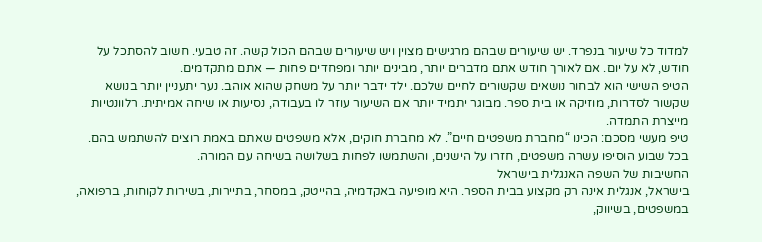למדוד כל שיעור בנפרד. יש שיעורים שבהם מרגישים מצוין ויש שיעורים שבהם הכול קשה. זה טבעי. חשוב להסתכל על חודש, לא על יום. אם לאורך חודש אתם מדברים יותר, מבינים יותר ומפחדים פחות — אתם מתקדמים.
הטיפ השישי הוא לבחור נושאים שקשורים לחיים שלכם. ילד ידבר יותר על משחק שהוא אוהב. נער יתעניין יותר בנושא שקשור לסדרות, מוזיקה או בית ספר. מבוגר יתמיד יותר אם השיעור עוזר לו בעבודה, נסיעות או שיחה אמיתית. רלוונטיות מייצרת התמדה.
טיפ מעשי מסכם: הכינו “מחברת משפטים חיים”. לא מחברת חוקים, אלא משפטים שאתם באמת רוצים להשתמש בהם. בכל שבוע הוסיפו עשרה משפטים, חזרו על הישנים, והשתמשו לפחות בשלושה בשיחה עם המורה.
החשיבות של השפה האנגלית בישראל
בישראל, אנגלית אינה רק מקצוע בבית הספר. היא מופיעה באקדמיה, בהייטק, במסחר, בתיירות, בשירות לקוחות, ברפואה, במשפטים, בשיווק,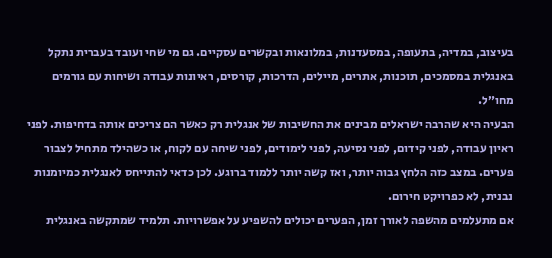בעיצוב, במדיה, בתעופה, במסעדנות, במלונאות ובקשרים עסקיים. גם מי שחי ועובד בעברית נתקל באנגלית במסמכים, תוכנות, אתרים, מיילים, הדרכות, קורסים, ראיונות עבודה ושיחות עם גורמים מחו״ל.
הבעיה היא שהרבה ישראלים מבינים את החשיבות של אנגלית רק כאשר הם צריכים אותה בדחיפות. לפני ראיון עבודה, לפני קידום, לפני נסיעה, לפני לימודים, לפני שיחה עם לקוח, או כשהילד מתחיל לצבור פערים. במצב כזה הלחץ גבוה יותר, ואז קשה יותר ללמוד ברוגע. לכן כדאי להתייחס לאנגלית כמיומנות נבנית, לא כפרויקט חירום.
אם מתעלמים מהשפה לאורך זמן, הפערים יכולים להשפיע על אפשרויות. תלמיד שמתקשה באנגלית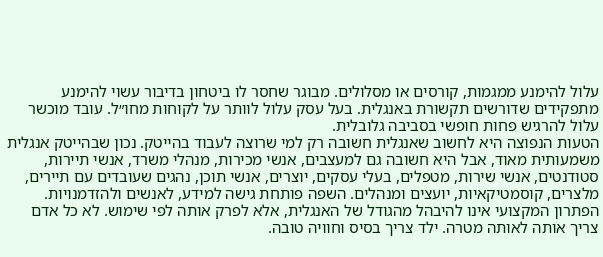עלול להימנע ממגמות, קורסים או מסלולים. מבוגר שחסר לו ביטחון בדיבור עשוי להימנע מתפקידים שדורשים תקשורת באנגלית. בעל עסק עלול לוותר על לקוחות מחו״ל. עובד מוכשר עלול להרגיש פחות חופשי בסביבה גלובלית.
הטעות הנפוצה היא לחשוב שאנגלית חשובה רק למי שרוצה לעבוד בהייטק. נכון שבהייטק אנגלית משמעותית מאוד, אבל היא חשובה גם למעצבים, אנשי מכירות, מנהלי משרד, אנשי תיירות, סטודנטים, אנשי שירות, מטפלים, בעלי עסקים, יוצרים, אנשי תוכן, נהגים שעובדים עם תיירים, מלצרים, קוסמטיקאיות, יועצים ומנהלים. השפה פותחת גישה למידע, לאנשים ולהזדמנויות.
הפתרון המקצועי אינו להיבהל מהגודל של האנגלית, אלא לפרק אותה לפי שימוש. לא כל אדם צריך אותה לאותה מטרה. ילד צריך בסיס וחוויה טובה.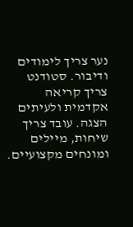נער צריך לימודים ודיבור. סטודנט צריך קריאה אקדמית ולעיתים הצגה. עובד צריך שיחות, מיילים ומונחים מקצועיים.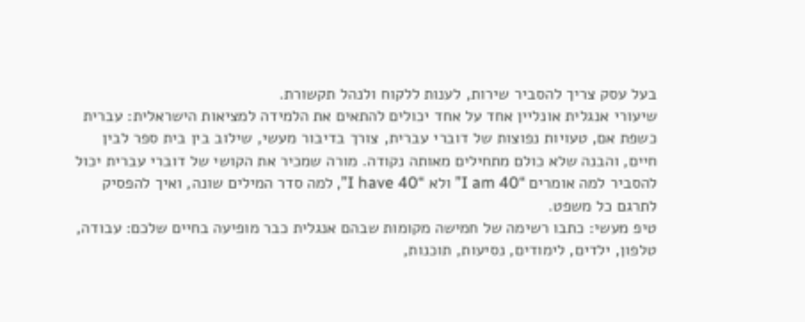בעל עסק צריך להסביר שירות, לענות ללקוח ולנהל תקשורת.
שיעורי אנגלית אונליין אחד על אחד יכולים להתאים את הלמידה למציאות הישראלית: עברית כשפת אם, טעויות נפוצות של דוברי עברית, צורך בדיבור מעשי, שילוב בין בית ספר לבין חיים, והבנה שלא כולם מתחילים מאותה נקודה. מורה שמכיר את הקושי של דוברי עברית יכול להסביר למה אומרים “I am 40” ולא “I have 40”, למה סדר המילים שונה, ואיך להפסיק לתרגם כל משפט.
טיפ מעשי: כתבו רשימה של חמישה מקומות שבהם אנגלית כבר מופיעה בחיים שלכם: עבודה, טלפון, ילדים, לימודים, נסיעות, תוכנות,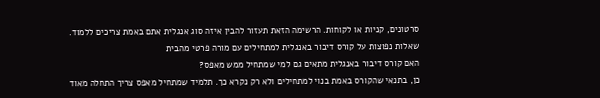סרטונים, קניות או לקוחות. הרשימה הזאת תעזור להבין איזה סוג אנגלית אתם באמת צריכים ללמוד.
שאלות נפוצות על קורס דיבור באנגלית למתחילים עם מורה פרטי מהבית
האם קורס דיבור באנגלית מתאים גם למי שמתחיל ממש מאפס?
כן, בתנאי שהקורס באמת בנוי למתחילים ולא רק נקרא כך. תלמיד שמתחיל מאפס צריך התחלה מאוד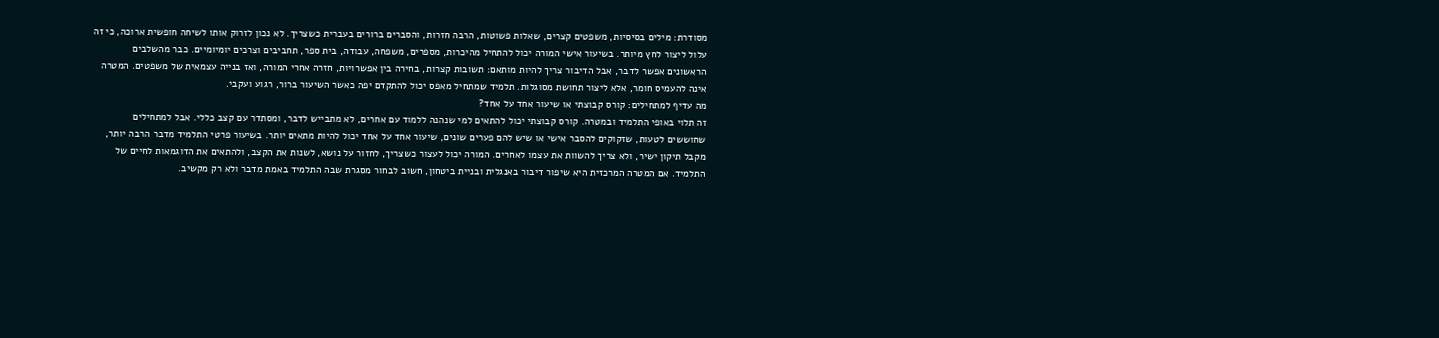מסודרת: מילים בסיסיות, משפטים קצרים, שאלות פשוטות, הרבה חזרות, והסברים ברורים בעברית כשצריך. לא נכון לזרוק אותו לשיחה חופשית ארוכה, כי זה עלול ליצור לחץ מיותר. בשיעור אישי המורה יכול להתחיל מהיכרות, מספרים, משפחה, עבודה, בית ספר, תחביבים וצרכים יומיומיים. כבר מהשלבים הראשונים אפשר לדבר, אבל הדיבור צריך להיות מותאם: תשובות קצרות, בחירה בין אפשרויות, חזרה אחרי המורה, ואז בנייה עצמאית של משפטים. המטרה אינה להעמיס חומר, אלא ליצור תחושת מסוגלות. תלמיד שמתחיל מאפס יכול להתקדם יפה כאשר השיעור ברור, רגוע ועקבי.
מה עדיף למתחילים: קורס קבוצתי או שיעור אחד על אחד?
זה תלוי באופי התלמיד ובמטרה. קורס קבוצתי יכול להתאים למי שנהנה ללמוד עם אחרים, לא מתבייש לדבר, ומסתדר עם קצב כללי. אבל למתחילים שחוששים לטעות, שזקוקים להסבר אישי או שיש להם פערים שונים, שיעור אחד על אחד יכול להיות מתאים יותר. בשיעור פרטי התלמיד מדבר הרבה יותר, מקבל תיקון ישיר, ולא צריך להשוות את עצמו לאחרים. המורה יכול לעצור כשצריך, לחזור על נושא, לשנות את הקצב, ולהתאים את הדוגמאות לחיים של התלמיד. אם המטרה המרכזית היא שיפור דיבור באנגלית ובניית ביטחון, חשוב לבחור מסגרת שבה התלמיד באמת מדבר ולא רק מקשיב.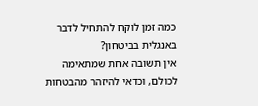כמה זמן לוקח להתחיל לדבר באנגלית בביטחון?
אין תשובה אחת שמתאימה לכולם, וכדאי להיזהר מהבטחות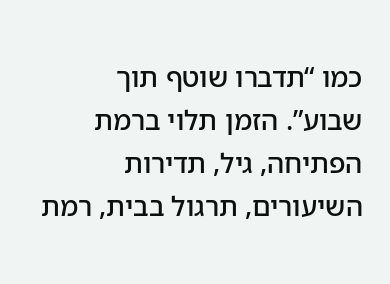כמו “תדברו שוטף תוך שבוע”. הזמן תלוי ברמת הפתיחה, גיל, תדירות השיעורים, תרגול בבית, רמת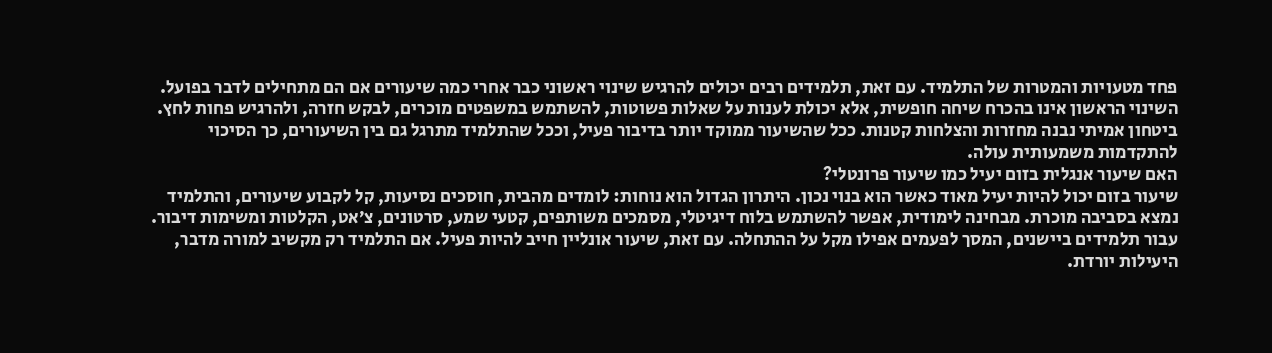פחד מטעויות והמטרות של התלמיד. עם זאת, תלמידים רבים יכולים להרגיש שינוי ראשוני כבר אחרי כמה שיעורים אם הם מתחילים לדבר בפועל. השינוי הראשון אינו בהכרח שיחה חופשית, אלא יכולת לענות על שאלות פשוטות, להשתמש במשפטים מוכרים, לבקש חזרה, ולהרגיש פחות לחץ. ביטחון אמיתי נבנה מחזרות והצלחות קטנות. ככל שהשיעור ממוקד יותר בדיבור פעיל, וככל שהתלמיד מתרגל גם בין השיעורים, כך הסיכוי להתקדמות משמעותית עולה.
האם שיעור אנגלית בזום יעיל כמו שיעור פרונטלי?
שיעור בזום יכול להיות יעיל מאוד כאשר הוא בנוי נכון. היתרון הגדול הוא נוחות: לומדים מהבית, חוסכים נסיעות, קל לקבוע שיעורים, והתלמיד נמצא בסביבה מוכרת. מבחינה לימודית, אפשר להשתמש בלוח דיגיטלי, מסמכים משותפים, קטעי שמע, סרטונים, צ׳אט, הקלטות ומשימות דיבור. עבור תלמידים ביישנים, המסך לפעמים אפילו מקל על ההתחלה. עם זאת, שיעור אונליין חייב להיות פעיל. אם התלמיד רק מקשיב למורה מדבר, היעילות יורדת.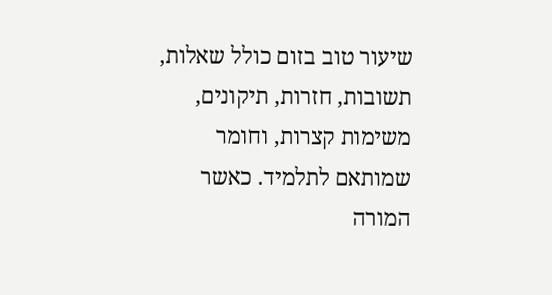שיעור טוב בזום כולל שאלות, תשובות, חזרות, תיקונים, משימות קצרות, וחומר שמותאם לתלמיד. כאשר המורה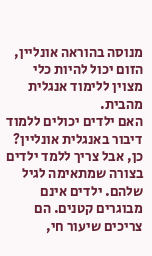מנוסה בהוראה אונליין, הזום יכול להיות כלי מצוין ללימוד אנגלית מהבית.
האם ילדים יכולים ללמוד דיבור באנגלית אונליין?
כן, אבל צריך ללמד ילדים בצורה שמתאימה לגיל שלהם. ילדים אינם מבוגרים קטנים. הם צריכים שיעור חי,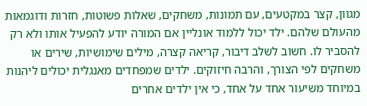מגוון, קצר במקטעים, עם תמונות, משחקים, שאלות פשוטות, חזרות ודוגמאות מהעולם שלהם. ילד יכול ללמוד אונליין אם המורה יודע להפעיל אותו ולא רק להסביר לו. חשוב לשלב דיבור, קריאה קצרה, מילים שימושיות, שירים או משחקים לפי הצורך, והרבה חיזוקים. ילדים שמפחדים מאנגלית יכולים ליהנות במיוחד משיעור אחד על אחד, כי אין ילדים אחרים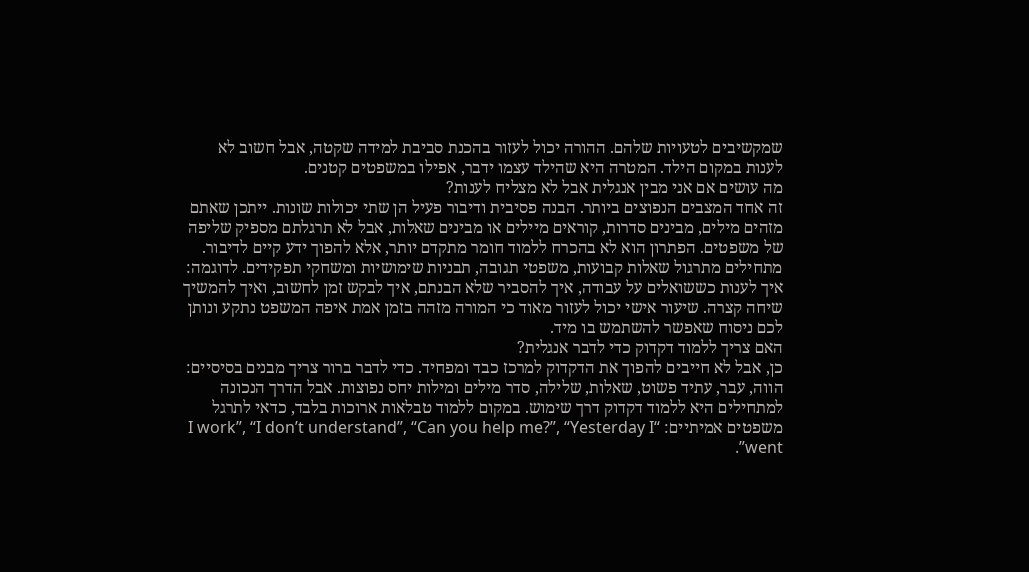שמקשיבים לטעויות שלהם. ההורה יכול לעזור בהכנת סביבת למידה שקטה, אבל חשוב לא לענות במקום הילד. המטרה היא שהילד עצמו ידבר, אפילו במשפטים קטנים.
מה עושים אם אני מבין אנגלית אבל לא מצליח לענות?
זה אחד המצבים הנפוצים ביותר. הבנה פסיבית ודיבור פעיל הן שתי יכולות שונות. ייתכן שאתם מזהים מילים, מבינים סדרות, קוראים מיילים או מבינים שאלות, אבל לא תרגלתם מספיק שליפה של משפטים. הפתרון הוא לא בהכרח ללמוד חומר מתקדם יותר, אלא להפוך ידע קיים לדיבור. מתחילים מתרגול שאלות קבועות, משפטי תגובה, תבניות שימושיות ומשחקי תפקידים. לדוגמה: איך לענות כששואלים על עבודה, איך להסביר שלא הבנתם, איך לבקש זמן לחשוב, ואיך להמשיך שיחה קצרה. שיעור אישי יכול לעזור מאוד כי המורה מזהה בזמן אמת איפה המשפט נתקע ונותן לכם ניסוח שאפשר להשתמש בו מיד.
האם צריך ללמוד דקדוק כדי לדבר אנגלית?
כן, אבל לא חייבים להפוך את הדקדוק למרכז כבד ומפחיד. כדי לדבר ברור צריך מבנים בסיסיים: הווה, עבר, עתיד פשוט, שאלות, שלילה, סדר מילים ומילות יחס נפוצות. אבל הדרך הנכונה למתחילים היא ללמוד דקדוק דרך שימוש. במקום ללמוד טבלאות ארוכות בלבד, כדאי לתרגל משפטים אמיתיים: “I work”, “I don’t understand”, “Can you help me?”, “Yesterday I went”.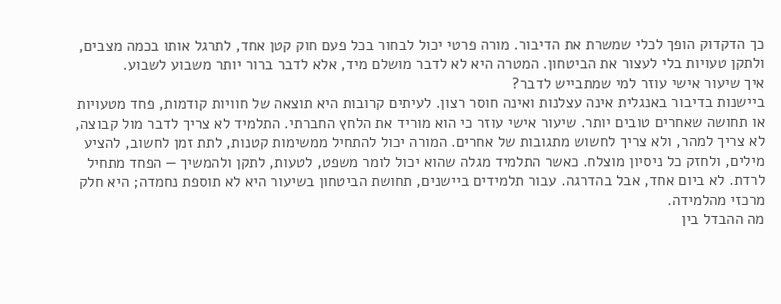כך הדקדוק הופך לכלי שמשרת את הדיבור. מורה פרטי יכול לבחור בכל פעם חוק קטן אחד, לתרגל אותו בכמה מצבים, ולתקן טעויות בלי לעצור את הביטחון. המטרה היא לא לדבר מושלם מיד, אלא לדבר ברור יותר משבוע לשבוע.
איך שיעור אישי עוזר למי שמתבייש לדבר?
ביישנות בדיבור באנגלית אינה עצלנות ואינה חוסר רצון. לעיתים קרובות היא תוצאה של חוויות קודמות, פחד מטעויות או תחושה שאחרים טובים יותר. שיעור אישי עוזר כי הוא מוריד את הלחץ החברתי. התלמיד לא צריך לדבר מול קבוצה, לא צריך למהר, ולא צריך לחשוש מתגובות של אחרים. המורה יכול להתחיל ממשימות קטנות, לתת זמן לחשוב, להציע מילים, ולחזק כל ניסיון מוצלח. כאשר התלמיד מגלה שהוא יכול לומר משפט, לטעות, לתקן ולהמשיך — הפחד מתחיל לרדת. לא ביום אחד, אבל בהדרגה. עבור תלמידים ביישנים, תחושת הביטחון בשיעור היא לא תוספת נחמדה; היא חלק מרכזי מהלמידה.
מה ההבדל בין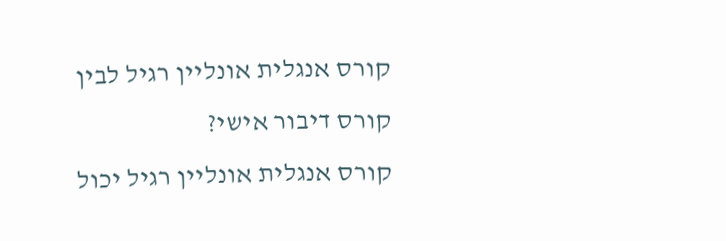קורס אנגלית אונליין רגיל לבין קורס דיבור אישי?
קורס אנגלית אונליין רגיל יכול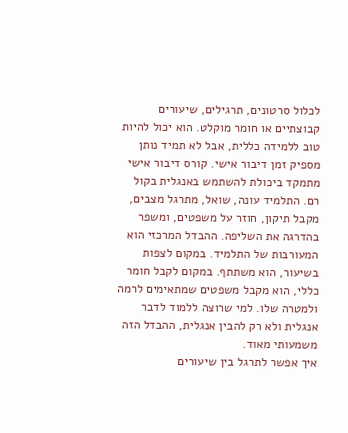לכלול סרטונים, תרגילים, שיעורים קבוצתיים או חומר מוקלט. הוא יכול להיות טוב ללמידה כללית, אבל לא תמיד נותן מספיק זמן דיבור אישי. קורס דיבור אישי מתמקד ביכולת להשתמש באנגלית בקול רם. התלמיד עונה, שואל, מתרגל מצבים, מקבל תיקון, חוזר על משפטים, ומשפר בהדרגה את השליפה. ההבדל המרכזי הוא המעורבות של התלמיד. במקום לצפות בשיעור, הוא משתתף. במקום לקבל חומר כללי, הוא מקבל משפטים שמתאימים לרמה ולמטרה שלו. למי שרוצה ללמוד לדבר אנגלית ולא רק להבין אנגלית, ההבדל הזה משמעותי מאוד.
איך אפשר לתרגל בין שיעורים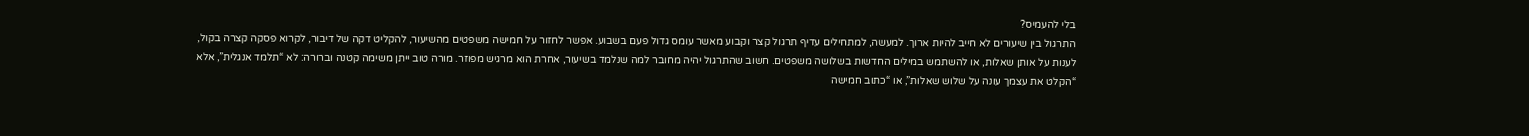בלי להעמיס?
התרגול בין שיעורים לא חייב להיות ארוך. למעשה, למתחילים עדיף תרגול קצר וקבוע מאשר עומס גדול פעם בשבוע. אפשר לחזור על חמישה משפטים מהשיעור, להקליט דקה של דיבור, לקרוא פסקה קצרה בקול, לענות על אותן שאלות, או להשתמש במילים החדשות בשלושה משפטים. חשוב שהתרגול יהיה מחובר למה שנלמד בשיעור, אחרת הוא מרגיש מפוזר. מורה טוב ייתן משימה קטנה וברורה: לא “תלמד אנגלית”, אלא “הקלט את עצמך עונה על שלוש שאלות”, או “כתוב חמישה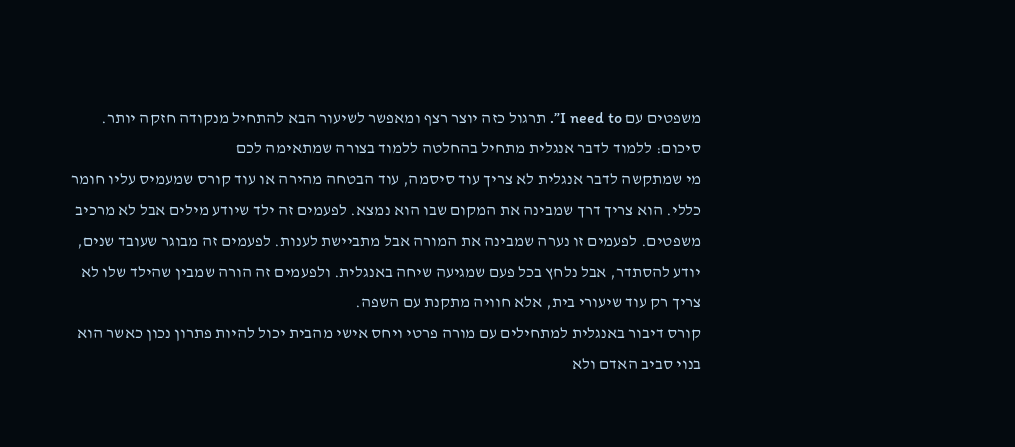משפטים עם I need to”. תרגול כזה יוצר רצף ומאפשר לשיעור הבא להתחיל מנקודה חזקה יותר.
סיכום: ללמוד לדבר אנגלית מתחיל בהחלטה ללמוד בצורה שמתאימה לכם
מי שמתקשה לדבר אנגלית לא צריך עוד סיסמה, עוד הבטחה מהירה או עוד קורס שמעמיס עליו חומר כללי. הוא צריך דרך שמבינה את המקום שבו הוא נמצא. לפעמים זה ילד שיודע מילים אבל לא מרכיב משפטים. לפעמים זו נערה שמבינה את המורה אבל מתביישת לענות. לפעמים זה מבוגר שעובד שנים, יודע להסתדר, אבל נלחץ בכל פעם שמגיעה שיחה באנגלית. ולפעמים זה הורה שמבין שהילד שלו לא צריך רק עוד שיעורי בית, אלא חוויה מתקנת עם השפה.
קורס דיבור באנגלית למתחילים עם מורה פרטי ויחס אישי מהבית יכול להיות פתרון נכון כאשר הוא בנוי סביב האדם ולא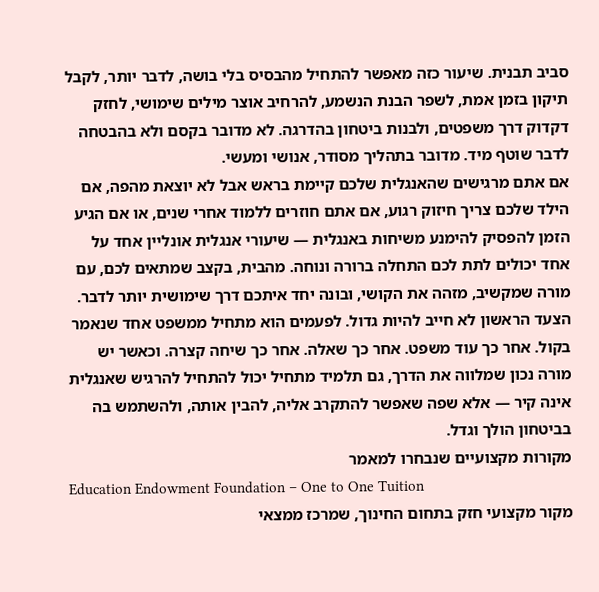סביב תבנית. שיעור כזה מאפשר להתחיל מהבסיס בלי בושה, לדבר יותר, לקבל תיקון בזמן אמת, לשפר הבנת הנשמע, להרחיב אוצר מילים שימושי, לחזק דקדוק דרך משפטים, ולבנות ביטחון בהדרגה. לא מדובר בקסם ולא בהבטחה לדבר שוטף מיד. מדובר בתהליך מסודר, אנושי ומעשי.
אם אתם מרגישים שהאנגלית שלכם קיימת בראש אבל לא יוצאת מהפה, אם הילד שלכם צריך חיזוק רגוע, אם אתם חוזרים ללמוד אחרי שנים, או אם הגיע הזמן להפסיק להימנע משיחות באנגלית — שיעורי אנגלית אונליין אחד על אחד יכולים לתת לכם התחלה ברורה ונוחה. מהבית, בקצב שמתאים לכם, עם מורה שמקשיב, מזהה את הקושי, ובונה יחד איתכם דרך שימושית יותר לדבר.
הצעד הראשון לא חייב להיות גדול. לפעמים הוא מתחיל ממשפט אחד שנאמר בקול. אחר כך עוד משפט. אחר כך שאלה. אחר כך שיחה קצרה. וכאשר יש מורה נכון שמלווה את הדרך, גם תלמיד מתחיל יכול להתחיל להרגיש שאנגלית אינה קיר — אלא שפה שאפשר להתקרב אליה, להבין אותה, ולהשתמש בה בביטחון הולך וגדל.
מקורות מקצועיים שנבחרו למאמר
Education Endowment Foundation – One to One Tuition
מקור מקצועי חזק בתחום החינוך, שמרכז ממצאי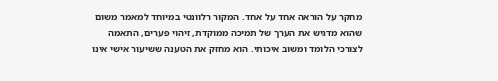מחקר על הוראה אחד על אחד. המקור רלוונטי במיוחד למאמר משום שהוא מדגיש את הערך של תמיכה ממוקדת, זיהוי פערים, התאמה לצורכי הלומד ומשוב איכותי. הוא מחזק את הטענה ששיעור אישי אינו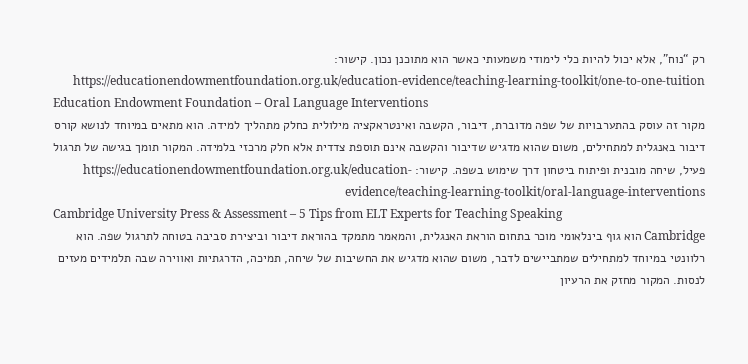רק “נוח”, אלא יכול להיות כלי לימודי משמעותי כאשר הוא מתוכנן נכון. קישור: https://educationendowmentfoundation.org.uk/education-evidence/teaching-learning-toolkit/one-to-one-tuition
Education Endowment Foundation – Oral Language Interventions
מקור זה עוסק בהתערבויות של שפה מדוברת, דיבור, הקשבה ואינטראקציה מילולית כחלק מתהליך למידה. הוא מתאים במיוחד לנושא קורס דיבור באנגלית למתחילים, משום שהוא מדגיש שדיבור והקשבה אינם תוספת צדדית אלא חלק מרכזי בלמידה. המקור תומך בגישה של תרגול פעיל, שיחה מובנית ופיתוח ביטחון דרך שימוש בשפה. קישור: https://educationendowmentfoundation.org.uk/education-evidence/teaching-learning-toolkit/oral-language-interventions
Cambridge University Press & Assessment – 5 Tips from ELT Experts for Teaching Speaking
Cambridge הוא גוף בינלאומי מוכר בתחום הוראת האנגלית, והמאמר מתמקד בהוראת דיבור וביצירת סביבה בטוחה לתרגול שפה. הוא רלוונטי במיוחד למתחילים שמתביישים לדבר, משום שהוא מדגיש את החשיבות של שיחה, תמיכה, הדרגתיות ואווירה שבה תלמידים מעזים לנסות. המקור מחזק את הרעיון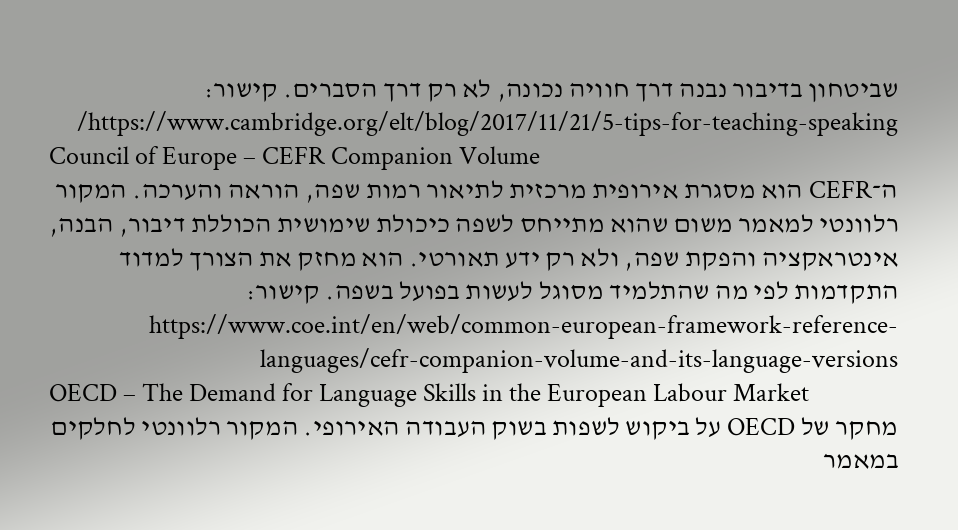שביטחון בדיבור נבנה דרך חוויה נכונה, לא רק דרך הסברים. קישור: https://www.cambridge.org/elt/blog/2017/11/21/5-tips-for-teaching-speaking/
Council of Europe – CEFR Companion Volume
ה־CEFR הוא מסגרת אירופית מרכזית לתיאור רמות שפה, הוראה והערכה. המקור רלוונטי למאמר משום שהוא מתייחס לשפה כיכולת שימושית הכוללת דיבור, הבנה, אינטראקציה והפקת שפה, ולא רק ידע תאורטי. הוא מחזק את הצורך למדוד התקדמות לפי מה שהתלמיד מסוגל לעשות בפועל בשפה. קישור: https://www.coe.int/en/web/common-european-framework-reference-languages/cefr-companion-volume-and-its-language-versions
OECD – The Demand for Language Skills in the European Labour Market
מחקר של OECD על ביקוש לשפות בשוק העבודה האירופי. המקור רלוונטי לחלקים במאמר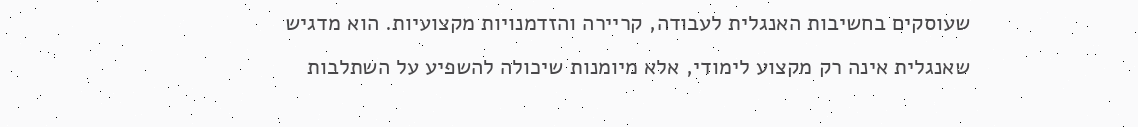שעוסקים בחשיבות האנגלית לעבודה, קריירה והזדמנויות מקצועיות. הוא מדגיש שאנגלית אינה רק מקצוע לימודי, אלא מיומנות שיכולה להשפיע על השתלבות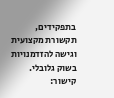בתפקידים, תקשורת מקצועית וגישה להזדמנויות בשוק גלובלי. קישור: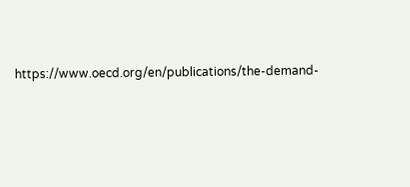https://www.oecd.org/en/publications/the-demand-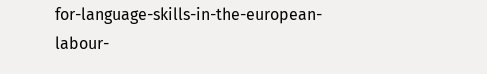for-language-skills-in-the-european-labour-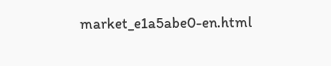market_e1a5abe0-en.html